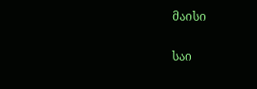მაისი

საი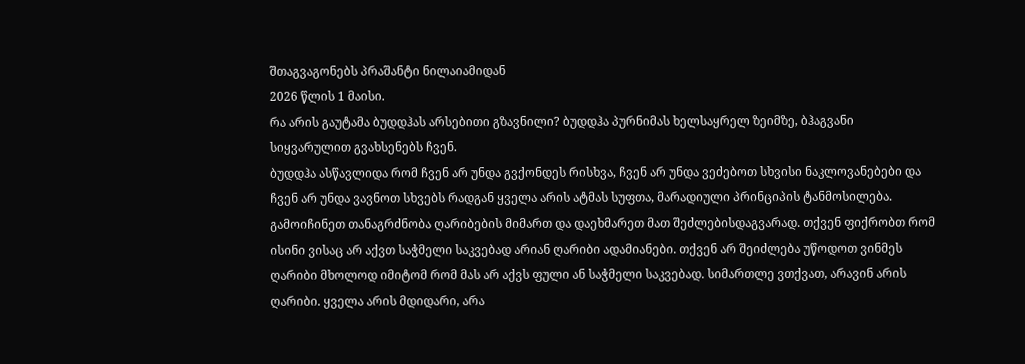შთაგვაგონებს პრაშანტი ნილაიამიდან
2026 წლის 1 მაისი.
რა არის გაუტამა ბუდდჰას არსებითი გზავნილი? ბუდდჰა პურნიმას ხელსაყრელ ზეიმზე, ბჰაგვანი სიყვარულით გვახსენებს ჩვენ.
ბუდდჰა ასწავლიდა რომ ჩვენ არ უნდა გვქონდეს რისხვა, ჩვენ არ უნდა ვეძებოთ სხვისი ნაკლოვანებები და ჩვენ არ უნდა ვავნოთ სხვებს რადგან ყველა არის ატმას სუფთა, მარადიული პრინციპის ტანმოსილება. გამოიჩინეთ თანაგრძნობა ღარიბების მიმართ და დაეხმარეთ მათ შეძლებისდაგვარად. თქვენ ფიქრობთ რომ ისინი ვისაც არ აქვთ საჭმელი საკვებად არიან ღარიბი ადამიანები. თქვენ არ შეიძლება უწოდოთ ვინმეს ღარიბი მხოლოდ იმიტომ რომ მას არ აქვს ფული ან საჭმელი საკვებად. სიმართლე ვთქვათ, არავინ არის ღარიბი. ყველა არის მდიდარი, არა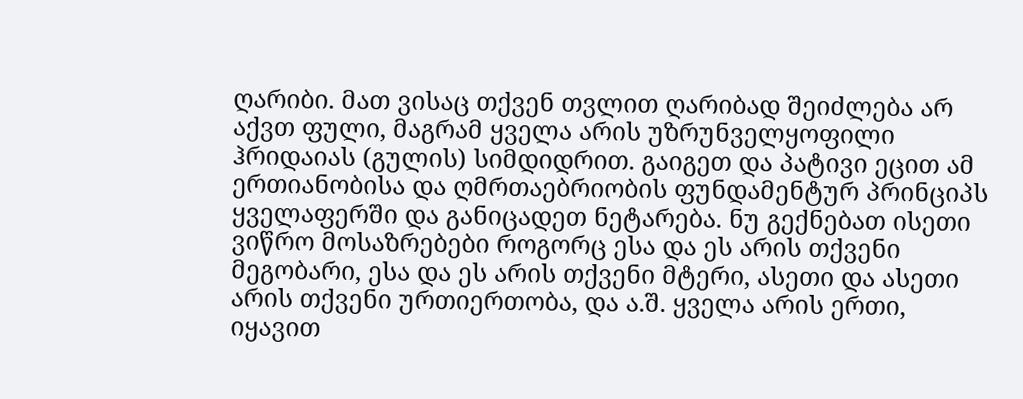ღარიბი. მათ ვისაც თქვენ თვლით ღარიბად შეიძლება არ აქვთ ფული, მაგრამ ყველა არის უზრუნველყოფილი ჰრიდაიას (გულის) სიმდიდრით. გაიგეთ და პატივი ეცით ამ ერთიანობისა და ღმრთაებრიობის ფუნდამენტურ პრინციპს ყველაფერში და განიცადეთ ნეტარება. ნუ გექნებათ ისეთი ვიწრო მოსაზრებები როგორც ესა და ეს არის თქვენი მეგობარი, ესა და ეს არის თქვენი მტერი, ასეთი და ასეთი არის თქვენი ურთიერთობა, და ა.შ. ყველა არის ერთი, იყავით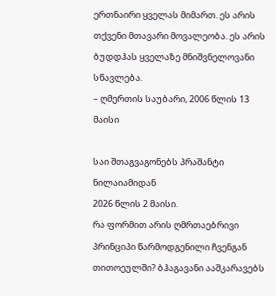ერთნაირი ყველას მიმართ. ეს არის თქვენი მთავარი მოვალეობა. ეს არის ბუდდჰას ყველაზე მნიშვნელოვანი სწავლება.
– ღმერთის საუბარი, 2006 წლის 13 მაისი

საი შთაგვაგონებს პრაშანტი ნილაიამიდან
2026 წლის 2 მაისი.
რა ფორმით არის ღმრთაებრივი პრინციპი წარმოდგენილი ჩვენგან თითოეულში? ბჰაგავანი ააშკარავებს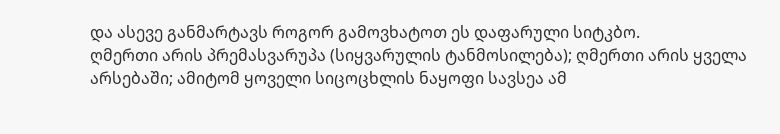და ასევე განმარტავს როგორ გამოვხატოთ ეს დაფარული სიტკბო.
ღმერთი არის პრემასვარუპა (სიყვარულის ტანმოსილება); ღმერთი არის ყველა არსებაში; ამიტომ ყოველი სიცოცხლის ნაყოფი სავსეა ამ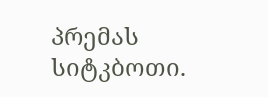პრემას სიტკბოთი.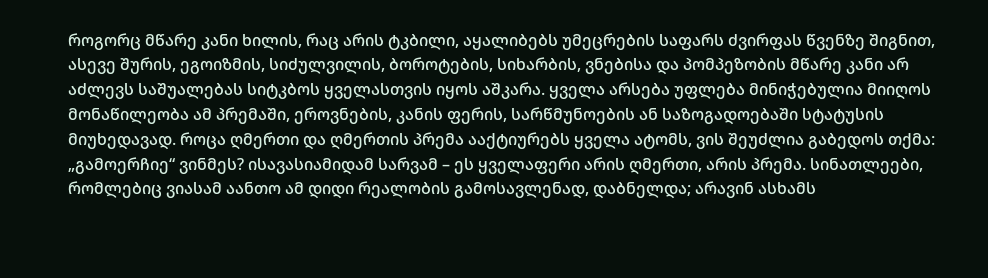როგორც მწარე კანი ხილის, რაც არის ტკბილი, აყალიბებს უმეცრების საფარს ძვირფას წვენზე შიგნით, ასევე შურის, ეგოიზმის, სიძულვილის, ბოროტების, სიხარბის, ვნებისა და პომპეზობის მწარე კანი არ აძლევს საშუალებას სიტკბოს ყველასთვის იყოს აშკარა. ყველა არსება უფლება მინიჭებულია მიიღოს მონაწილეობა ამ პრემაში, ეროვნების, კანის ფერის, სარწმუნოების ან საზოგადოებაში სტატუსის მიუხედავად. როცა ღმერთი და ღმერთის პრემა ააქტიურებს ყველა ატომს, ვის შეუძლია გაბედოს თქმა: „გამოერჩიე“ ვინმეს? ისავასიამიდამ სარვამ – ეს ყველაფერი არის ღმერთი, არის პრემა. სინათლეები, რომლებიც ვიასამ აანთო ამ დიდი რეალობის გამოსავლენად, დაბნელდა; არავინ ასხამს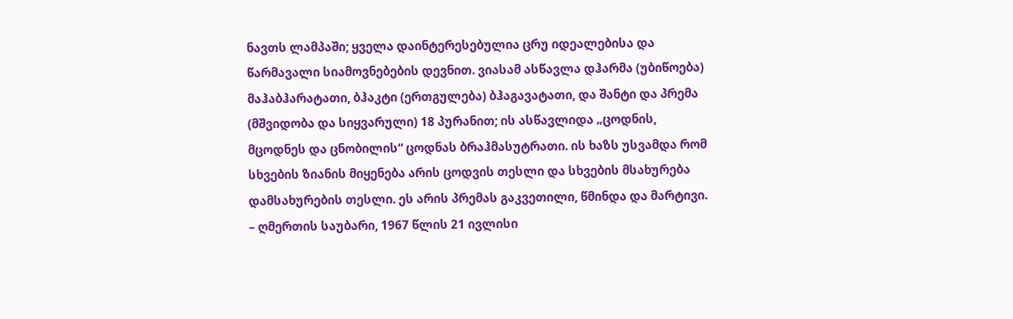ნავთს ლამპაში; ყველა დაინტერესებულია ცრუ იდეალებისა და წარმავალი სიამოვნებების დევნით. ვიასამ ასწავლა დჰარმა (უბიწოება) მაჰაბჰარატათი, ბჰაკტი (ერთგულება) ბჰაგავატათი, და შანტი და პრემა (მშვიდობა და სიყვარული) 18 პურანით; ის ასწავლიდა „ცოდნის, მცოდნეს და ცნობილის“ ცოდნას ბრაჰმასუტრათი. ის ხაზს უსვამდა რომ სხვების ზიანის მიყენება არის ცოდვის თესლი და სხვების მსახურება დამსახურების თესლი. ეს არის პრემას გაკვეთილი, წმინდა და მარტივი.
– ღმერთის საუბარი, 1967 წლის 21 ივლისი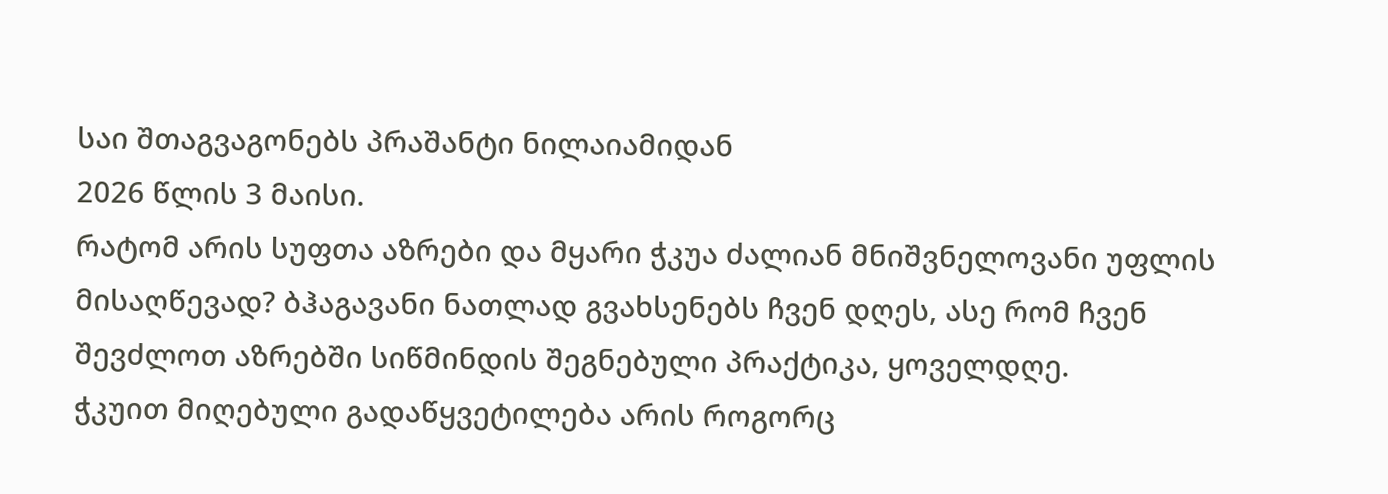საი შთაგვაგონებს პრაშანტი ნილაიამიდან
2026 წლის 3 მაისი.
რატომ არის სუფთა აზრები და მყარი ჭკუა ძალიან მნიშვნელოვანი უფლის მისაღწევად? ბჰაგავანი ნათლად გვახსენებს ჩვენ დღეს, ასე რომ ჩვენ შევძლოთ აზრებში სიწმინდის შეგნებული პრაქტიკა, ყოველდღე.
ჭკუით მიღებული გადაწყვეტილება არის როგორც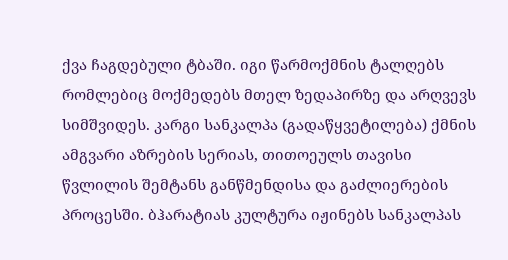ქვა ჩაგდებული ტბაში. იგი წარმოქმნის ტალღებს რომლებიც მოქმედებს მთელ ზედაპირზე და არღვევს სიმშვიდეს. კარგი სანკალპა (გადაწყვეტილება) ქმნის ამგვარი აზრების სერიას, თითოეულს თავისი წვლილის შემტანს განწმენდისა და გაძლიერების პროცესში. ბჰარატიას კულტურა იჟინებს სანკალპას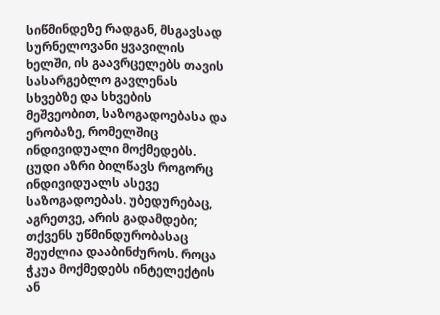სიწმინდეზე რადგან, მსგავსად სურნელოვანი ყვავილის ხელში, ის გაავრცელებს თავის სასარგებლო გავლენას სხვებზე და სხვების მეშვეობით, საზოგადოებასა და ერობაზე, რომელშიც ინდივიდუალი მოქმედებს. ცუდი აზრი ბილწავს როგორც ინდივიდუალს ასევე საზოგადოებას. უბედურებაც, აგრეთვე, არის გადამდები; თქვენს უწმინდურობასაც შეუძლია დააბინძუროს. როცა ჭკუა მოქმედებს ინტელექტის ან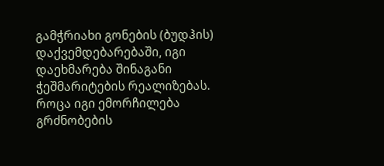გამჭრიახი გონების (ბუდჰის) დაქვემდებარებაში, იგი დაეხმარება შინაგანი ჭეშმარიტების რეალიზებას. როცა იგი ემორჩილება გრძნობების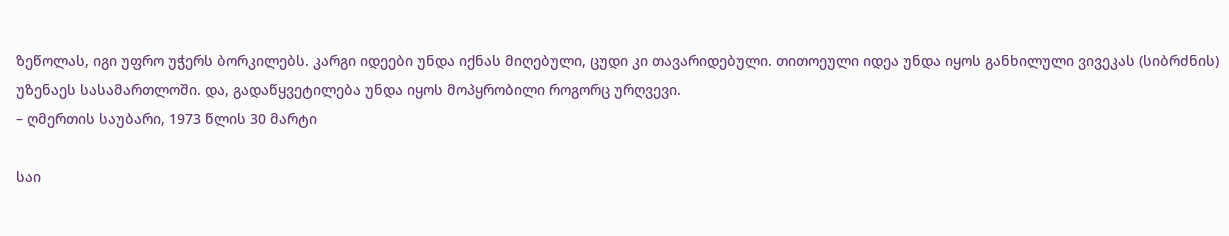ზეწოლას, იგი უფრო უჭერს ბორკილებს. კარგი იდეები უნდა იქნას მიღებული, ცუდი კი თავარიდებული. თითოეული იდეა უნდა იყოს განხილული ვივეკას (სიბრძნის) უზენაეს სასამართლოში. და, გადაწყვეტილება უნდა იყოს მოპყრობილი როგორც ურღვევი.
– ღმერთის საუბარი, 1973 წლის 30 მარტი

საი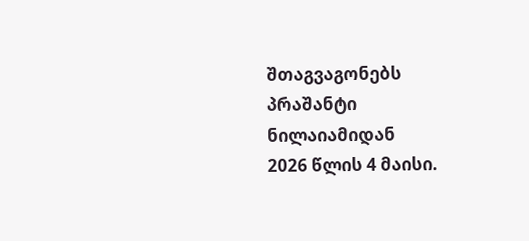შთაგვაგონებს პრაშანტი ნილაიამიდან
2026 წლის 4 მაისი.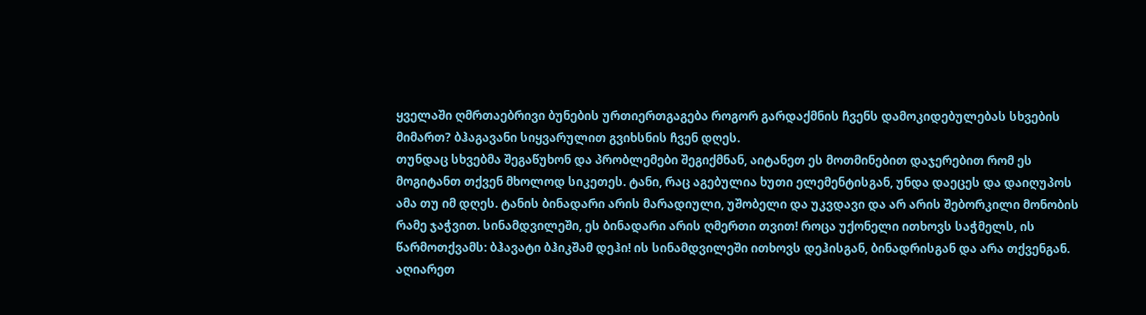ყველაში ღმრთაებრივი ბუნების ურთიერთგაგება როგორ გარდაქმნის ჩვენს დამოკიდებულებას სხვების მიმართ? ბჰაგავანი სიყვარულით გვიხსნის ჩვენ დღეს.
თუნდაც სხვებმა შეგაწუხონ და პრობლემები შეგიქმნან, აიტანეთ ეს მოთმინებით დაჯერებით რომ ეს მოგიტანთ თქვენ მხოლოდ სიკეთეს. ტანი, რაც აგებულია ხუთი ელემენტისგან, უნდა დაეცეს და დაიღუპოს ამა თუ იმ დღეს. ტანის ბინადარი არის მარადიული, უშობელი და უკვდავი და არ არის შებორკილი მონობის რამე ჯაჭვით. სინამდვილეში, ეს ბინადარი არის ღმერთი თვით! როცა უქონელი ითხოვს საჭმელს, ის წარმოთქვამს: ბჰავატი ბჰიკშამ დეჰი! ის სინამდვილეში ითხოვს დეჰისგან, ბინადრისგან და არა თქვენგან. აღიარეთ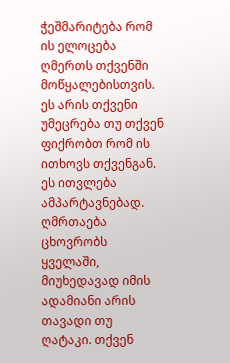ჭეშმარიტება რომ ის ელოცება ღმერთს თქვენში მოწყალებისთვის. ეს არის თქვენი უმეცრება თუ თქვენ ფიქრობთ რომ ის ითხოვს თქვენგან. ეს ითვლება ამპარტავნებად. ღმრთაება ცხოვრობს ყველაში, მიუხედავად იმის ადამიანი არის თავადი თუ ღატაკი. თქვენ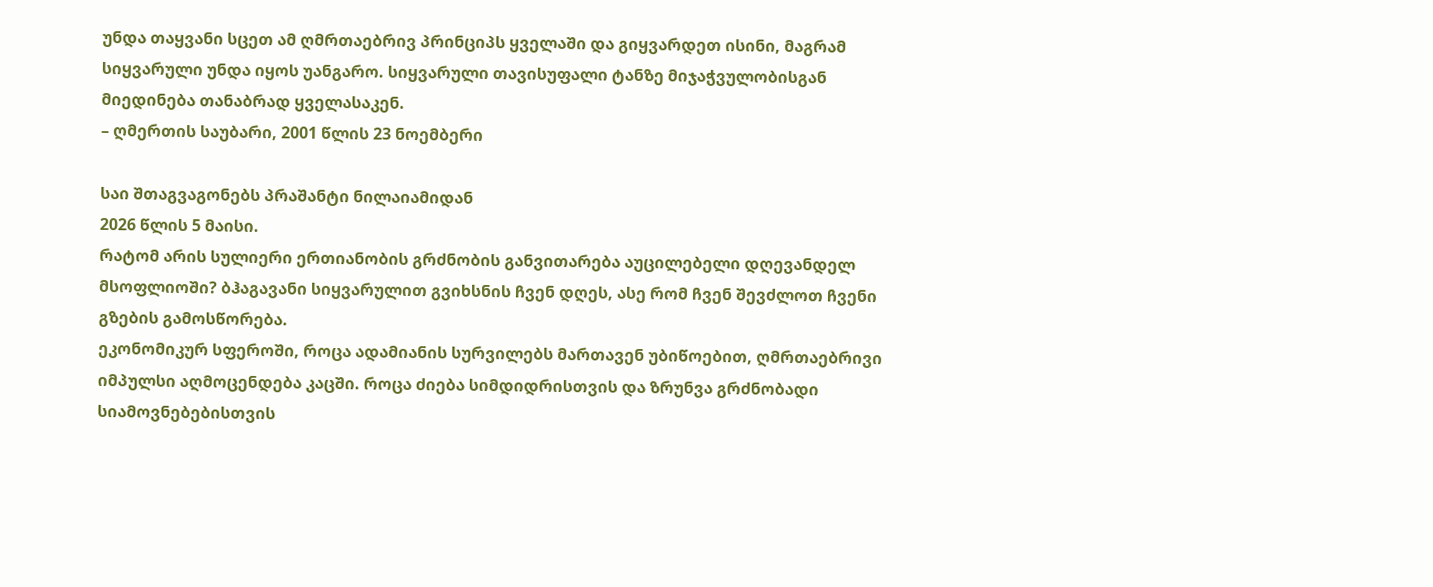უნდა თაყვანი სცეთ ამ ღმრთაებრივ პრინციპს ყველაში და გიყვარდეთ ისინი, მაგრამ სიყვარული უნდა იყოს უანგარო. სიყვარული თავისუფალი ტანზე მიჯაჭვულობისგან მიედინება თანაბრად ყველასაკენ.
– ღმერთის საუბარი, 2001 წლის 23 ნოემბერი

საი შთაგვაგონებს პრაშანტი ნილაიამიდან
2026 წლის 5 მაისი.
რატომ არის სულიერი ერთიანობის გრძნობის განვითარება აუცილებელი დღევანდელ მსოფლიოში? ბჰაგავანი სიყვარულით გვიხსნის ჩვენ დღეს, ასე რომ ჩვენ შევძლოთ ჩვენი გზების გამოსწორება.
ეკონომიკურ სფეროში, როცა ადამიანის სურვილებს მართავენ უბიწოებით, ღმრთაებრივი იმპულსი აღმოცენდება კაცში. როცა ძიება სიმდიდრისთვის და ზრუნვა გრძნობადი სიამოვნებებისთვის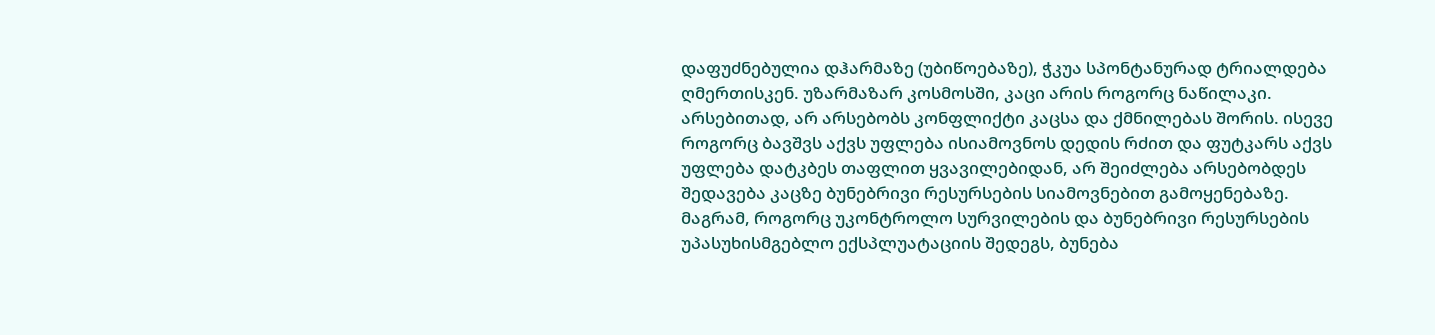დაფუძნებულია დჰარმაზე (უბიწოებაზე), ჭკუა სპონტანურად ტრიალდება ღმერთისკენ. უზარმაზარ კოსმოსში, კაცი არის როგორც ნაწილაკი. არსებითად, არ არსებობს კონფლიქტი კაცსა და ქმნილებას შორის. ისევე როგორც ბავშვს აქვს უფლება ისიამოვნოს დედის რძით და ფუტკარს აქვს უფლება დატკბეს თაფლით ყვავილებიდან, არ შეიძლება არსებობდეს შედავება კაცზე ბუნებრივი რესურსების სიამოვნებით გამოყენებაზე. მაგრამ, როგორც უკონტროლო სურვილების და ბუნებრივი რესურსების უპასუხისმგებლო ექსპლუატაციის შედეგს, ბუნება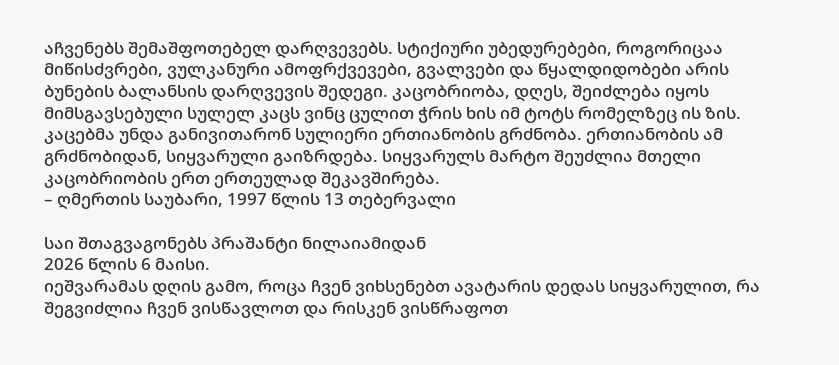აჩვენებს შემაშფოთებელ დარღვევებს. სტიქიური უბედურებები, როგორიცაა მიწისძვრები, ვულკანური ამოფრქვევები, გვალვები და წყალდიდობები არის ბუნების ბალანსის დარღვევის შედეგი. კაცობრიობა, დღეს, შეიძლება იყოს მიმსგავსებული სულელ კაცს ვინც ცულით ჭრის ხის იმ ტოტს რომელზეც ის ზის. კაცებმა უნდა განივითარონ სულიერი ერთიანობის გრძნობა. ერთიანობის ამ გრძნობიდან, სიყვარული გაიზრდება. სიყვარულს მარტო შეუძლია მთელი კაცობრიობის ერთ ერთეულად შეკავშირება.
– ღმერთის საუბარი, 1997 წლის 13 თებერვალი

საი შთაგვაგონებს პრაშანტი ნილაიამიდან
2026 წლის 6 მაისი.
იეშვარამას დღის გამო, როცა ჩვენ ვიხსენებთ ავატარის დედას სიყვარულით, რა შეგვიძლია ჩვენ ვისწავლოთ და რისკენ ვისწრაფოთ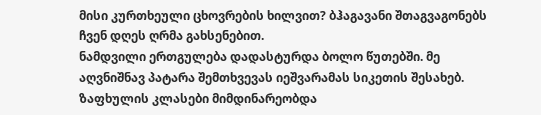მისი კურთხეული ცხოვრების ხილვით? ბჰაგავანი შთაგვაგონებს ჩვენ დღეს ღრმა გახსენებით.
ნამდვილი ერთგულება დადასტურდა ბოლო წუთებში. მე აღვნიშნავ პატარა შემთხვევას იეშვარამას სიკეთის შესახებ. ზაფხულის კლასები მიმდინარეობდა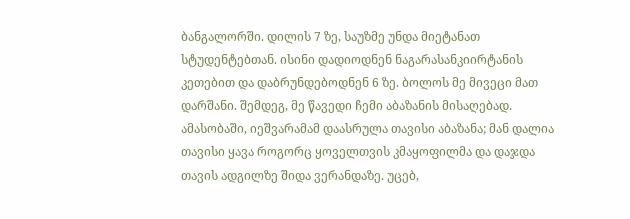ბანგალორში. დილის 7 ზე, საუზმე უნდა მიეტანათ სტუდენტებთან. ისინი დადიოდნენ ნაგარასანკიირტანის კეთებით და დაბრუნდებოდნენ 6 ზე. ბოლოს მე მივეცი მათ დარშანი. შემდეგ, მე წავედი ჩემი აბაზანის მისაღებად. ამასობაში, იეშვარამამ დაასრულა თავისი აბაზანა; მან დალია თავისი ყავა როგორც ყოველთვის კმაყოფილმა და დაჯდა თავის ადგილზე შიდა ვერანდაზე. უცებ,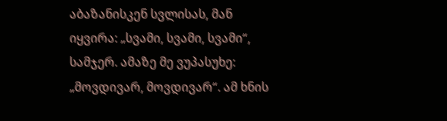აბაზანისკენ სვლისას, მან იყვირა: „სვამი, სვამი, სვამი“, სამჯერ. ამაზე მე ვუპასუხე: „მოვდივარ, მოვდივარ“. ამ ხნის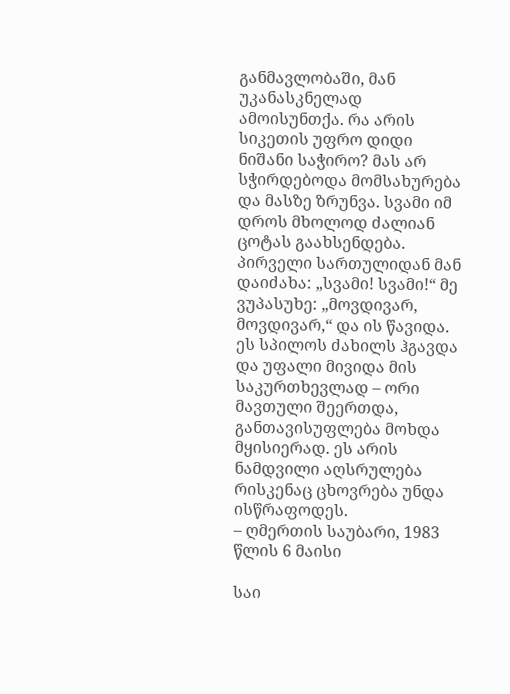განმავლობაში, მან უკანასკნელად ამოისუნთქა. რა არის სიკეთის უფრო დიდი ნიშანი საჭირო? მას არ სჭირდებოდა მომსახურება და მასზე ზრუნვა. სვამი იმ დროს მხოლოდ ძალიან ცოტას გაახსენდება. პირველი სართულიდან მან დაიძახა: „სვამი! სვამი!“ მე ვუპასუხე: „მოვდივარ, მოვდივარ,“ და ის წავიდა. ეს სპილოს ძახილს ჰგავდა და უფალი მივიდა მის საკურთხევლად – ორი მავთული შეერთდა, განთავისუფლება მოხდა მყისიერად. ეს არის ნამდვილი აღსრულება რისკენაც ცხოვრება უნდა ისწრაფოდეს.
– ღმერთის საუბარი, 1983 წლის 6 მაისი

საი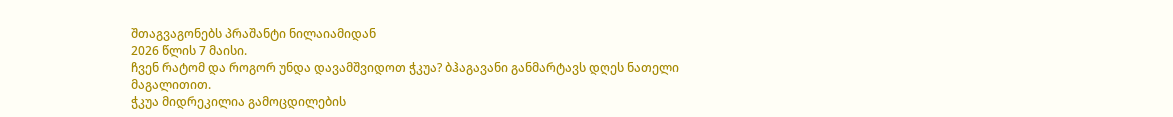შთაგვაგონებს პრაშანტი ნილაიამიდან
2026 წლის 7 მაისი.
ჩვენ რატომ და როგორ უნდა დავამშვიდოთ ჭკუა? ბჰაგავანი განმარტავს დღეს ნათელი მაგალითით.
ჭკუა მიდრეკილია გამოცდილების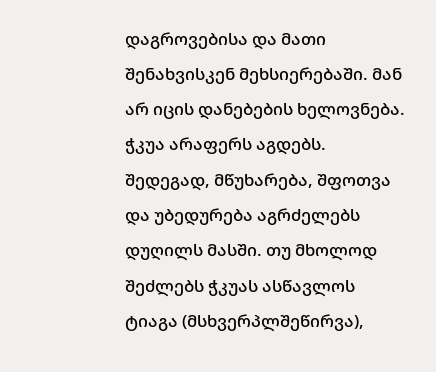დაგროვებისა და მათი შენახვისკენ მეხსიერებაში. მან არ იცის დანებების ხელოვნება. ჭკუა არაფერს აგდებს. შედეგად, მწუხარება, შფოთვა და უბედურება აგრძელებს დუღილს მასში. თუ მხოლოდ შეძლებს ჭკუას ასწავლოს ტიაგა (მსხვერპლშეწირვა),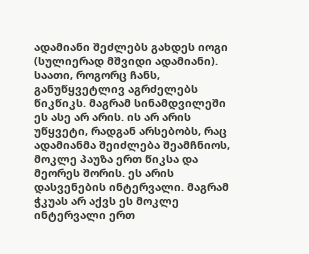ადამიანი შეძლებს გახდეს იოგი (სულიერად მშვიდი ადამიანი). საათი, როგორც ჩანს, განუწყვეტლივ აგრძელებს წიკწიკს. მაგრამ სინამდვილეში ეს ასე არ არის. ის არ არის უწყვეტი, რადგან არსებობს, რაც ადამიანმა შეიძლება შეამჩნიოს, მოკლე პაუზა ერთ წიკსა და მეორეს შორის. ეს არის დასვენების ინტერვალი. მაგრამ ჭკუას არ აქვს ეს მოკლე ინტერვალი ერთ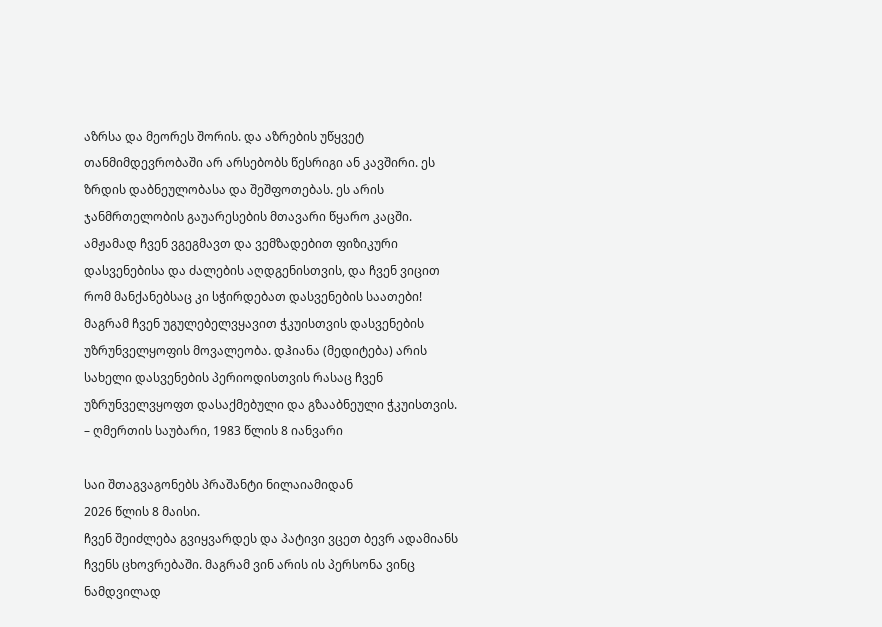აზრსა და მეორეს შორის. და აზრების უწყვეტ თანმიმდევრობაში არ არსებობს წესრიგი ან კავშირი. ეს ზრდის დაბნეულობასა და შეშფოთებას. ეს არის ჯანმრთელობის გაუარესების მთავარი წყარო კაცში. ამჟამად ჩვენ ვგეგმავთ და ვემზადებით ფიზიკური დასვენებისა და ძალების აღდგენისთვის, და ჩვენ ვიცით რომ მანქანებსაც კი სჭირდებათ დასვენების საათები! მაგრამ ჩვენ უგულებელვყავით ჭკუისთვის დასვენების უზრუნველყოფის მოვალეობა. დჰიანა (მედიტება) არის სახელი დასვენების პერიოდისთვის რასაც ჩვენ უზრუნველვყოფთ დასაქმებული და გზააბნეული ჭკუისთვის.
– ღმერთის საუბარი, 1983 წლის 8 იანვარი

საი შთაგვაგონებს პრაშანტი ნილაიამიდან
2026 წლის 8 მაისი.
ჩვენ შეიძლება გვიყვარდეს და პატივი ვცეთ ბევრ ადამიანს ჩვენს ცხოვრებაში. მაგრამ ვინ არის ის პერსონა ვინც ნამდვილად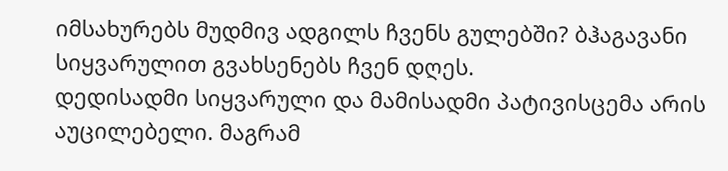იმსახურებს მუდმივ ადგილს ჩვენს გულებში? ბჰაგავანი სიყვარულით გვახსენებს ჩვენ დღეს.
დედისადმი სიყვარული და მამისადმი პატივისცემა არის აუცილებელი. მაგრამ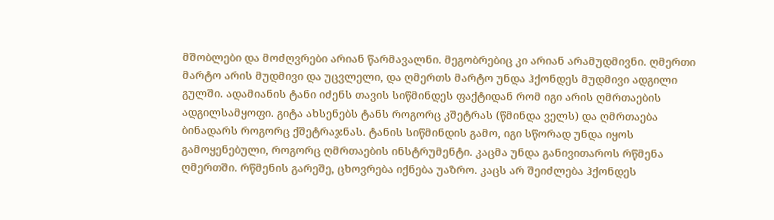მშობლები და მოძღვრები არიან წარმავალნი. მეგობრებიც კი არიან არამუდმივნი. ღმერთი მარტო არის მუდმივი და უცვლელი, და ღმერთს მარტო უნდა ჰქონდეს მუდმივი ადგილი გულში. ადამიანის ტანი იძენს თავის სიწმინდეს ფაქტიდან რომ იგი არის ღმრთაების ადგილსამყოფი. გიტა ახსენებს ტანს როგორც კშეტრას (წმინდა ველს) და ღმრთაება ბინადარს როგორც ქშეტრაჯნას. ტანის სიწმინდის გამო, იგი სწორად უნდა იყოს გამოყენებული, როგორც ღმრთაების ინსტრუმენტი. კაცმა უნდა განივითაროს რწმენა ღმერთში. რწმენის გარეშე, ცხოვრება იქნება უაზრო. კაცს არ შეიძლება ჰქონდეს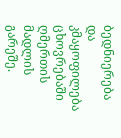ბედნიერება და კმაყოფილება ცხოვრებაში ღმერთის მადლის გარეშე.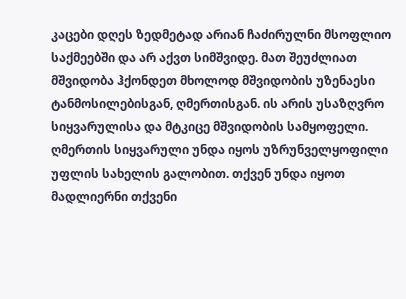კაცები დღეს ზედმეტად არიან ჩაძირულნი მსოფლიო საქმეებში და არ აქვთ სიმშვიდე. მათ შეუძლიათ მშვიდობა ჰქონდეთ მხოლოდ მშვიდობის უზენაესი ტანმოსილებისგან, ღმერთისგან. ის არის უსაზღვრო სიყვარულისა და მტკიცე მშვიდობის სამყოფელი. ღმერთის სიყვარული უნდა იყოს უზრუნველყოფილი უფლის სახელის გალობით. თქვენ უნდა იყოთ მადლიერნი თქვენი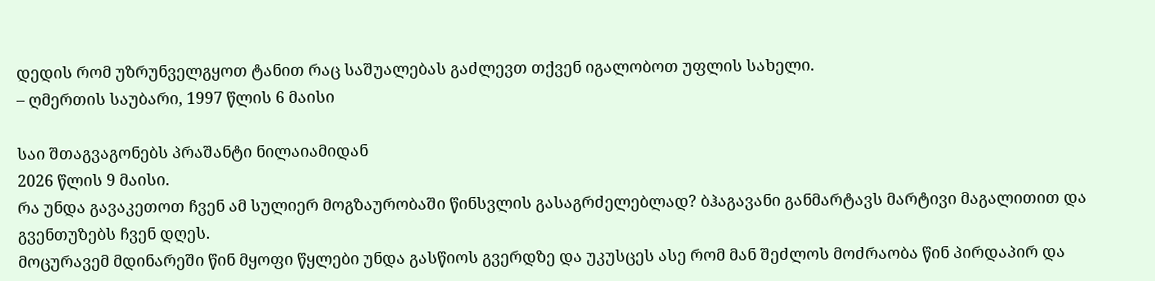დედის რომ უზრუნველგყოთ ტანით რაც საშუალებას გაძლევთ თქვენ იგალობოთ უფლის სახელი.
– ღმერთის საუბარი, 1997 წლის 6 მაისი

საი შთაგვაგონებს პრაშანტი ნილაიამიდან
2026 წლის 9 მაისი.
რა უნდა გავაკეთოთ ჩვენ ამ სულიერ მოგზაურობაში წინსვლის გასაგრძელებლად? ბჰაგავანი განმარტავს მარტივი მაგალითით და გვენთუზებს ჩვენ დღეს.
მოცურავემ მდინარეში წინ მყოფი წყლები უნდა გასწიოს გვერდზე და უკუსცეს ასე რომ მან შეძლოს მოძრაობა წინ პირდაპირ და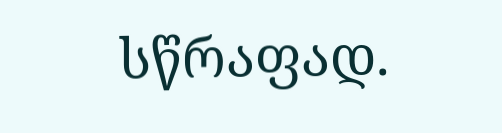სწრაფად.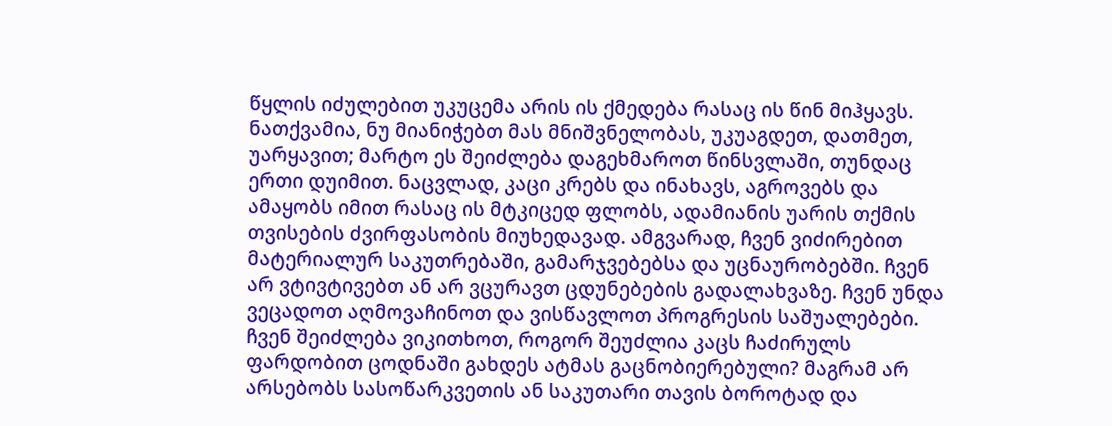წყლის იძულებით უკუცემა არის ის ქმედება რასაც ის წინ მიჰყავს. ნათქვამია, ნუ მიანიჭებთ მას მნიშვნელობას, უკუაგდეთ, დათმეთ, უარყავით; მარტო ეს შეიძლება დაგეხმაროთ წინსვლაში, თუნდაც ერთი დუიმით. ნაცვლად, კაცი კრებს და ინახავს, აგროვებს და ამაყობს იმით რასაც ის მტკიცედ ფლობს, ადამიანის უარის თქმის თვისების ძვირფასობის მიუხედავად. ამგვარად, ჩვენ ვიძირებით მატერიალურ საკუთრებაში, გამარჯვებებსა და უცნაურობებში. ჩვენ არ ვტივტივებთ ან არ ვცურავთ ცდუნებების გადალახვაზე. ჩვენ უნდა ვეცადოთ აღმოვაჩინოთ და ვისწავლოთ პროგრესის საშუალებები. ჩვენ შეიძლება ვიკითხოთ, როგორ შეუძლია კაცს ჩაძირულს ფარდობით ცოდნაში გახდეს ატმას გაცნობიერებული? მაგრამ არ არსებობს სასოწარკვეთის ან საკუთარი თავის ბოროტად და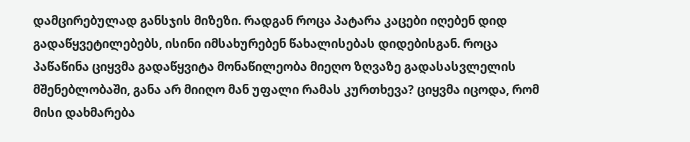დამცირებულად განსჯის მიზეზი. რადგან როცა პატარა კაცები იღებენ დიდ გადაწყვეტილებებს, ისინი იმსახურებენ წახალისებას დიდებისგან. როცა პაწაწინა ციყვმა გადაწყვიტა მონაწილეობა მიეღო ზღვაზე გადასასვლელის მშენებლობაში, განა არ მიიღო მან უფალი რამას კურთხევა? ციყვმა იცოდა, რომ მისი დახმარება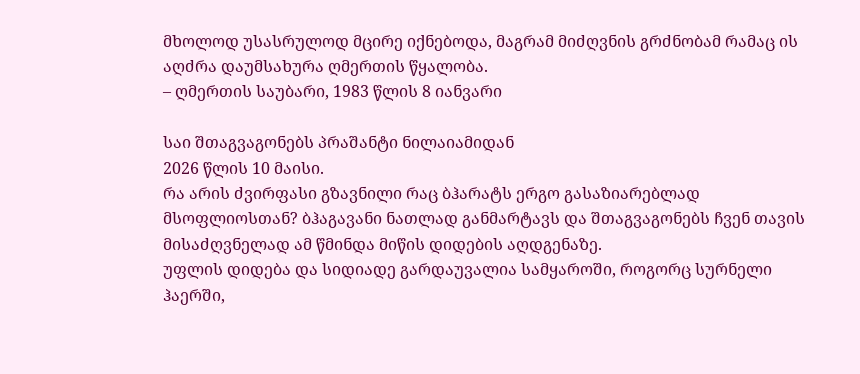მხოლოდ უსასრულოდ მცირე იქნებოდა, მაგრამ მიძღვნის გრძნობამ რამაც ის აღძრა დაუმსახურა ღმერთის წყალობა.
– ღმერთის საუბარი, 1983 წლის 8 იანვარი

საი შთაგვაგონებს პრაშანტი ნილაიამიდან
2026 წლის 10 მაისი.
რა არის ძვირფასი გზავნილი რაც ბჰარატს ერგო გასაზიარებლად მსოფლიოსთან? ბჰაგავანი ნათლად განმარტავს და შთაგვაგონებს ჩვენ თავის მისაძღვნელად ამ წმინდა მიწის დიდების აღდგენაზე.
უფლის დიდება და სიდიადე გარდაუვალია სამყაროში, როგორც სურნელი ჰაერში,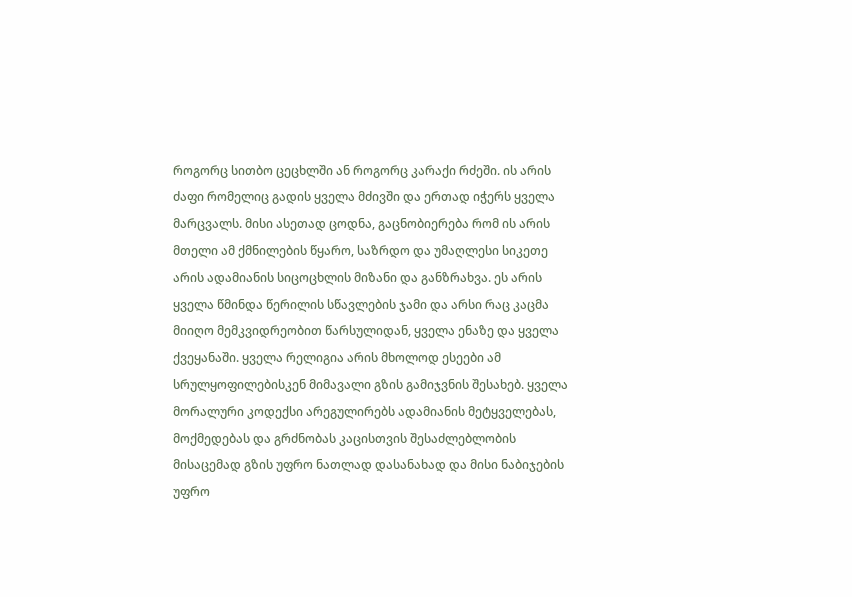როგორც სითბო ცეცხლში ან როგორც კარაქი რძეში. ის არის ძაფი რომელიც გადის ყველა მძივში და ერთად იჭერს ყველა მარცვალს. მისი ასეთად ცოდნა, გაცნობიერება რომ ის არის მთელი ამ ქმნილების წყარო, საზრდო და უმაღლესი სიკეთე არის ადამიანის სიცოცხლის მიზანი და განზრახვა. ეს არის ყველა წმინდა წერილის სწავლების ჯამი და არსი რაც კაცმა მიიღო მემკვიდრეობით წარსულიდან, ყველა ენაზე და ყველა ქვეყანაში. ყველა რელიგია არის მხოლოდ ესეები ამ სრულყოფილებისკენ მიმავალი გზის გამიჯვნის შესახებ. ყველა მორალური კოდექსი არეგულირებს ადამიანის მეტყველებას, მოქმედებას და გრძნობას კაცისთვის შესაძლებლობის მისაცემად გზის უფრო ნათლად დასანახად და მისი ნაბიჯების უფრო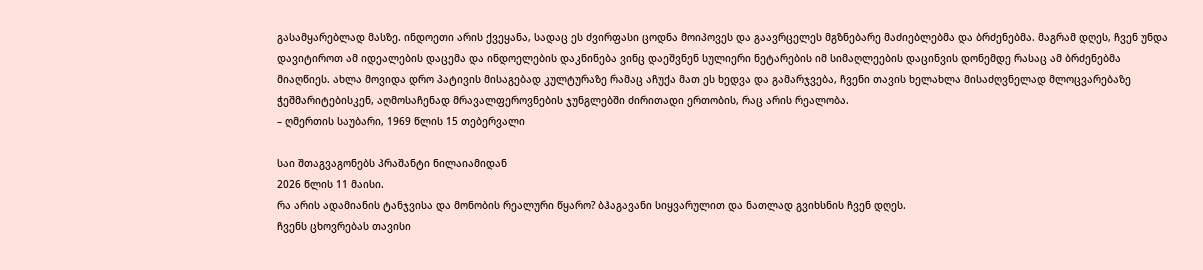გასამყარებლად მასზე. ინდოეთი არის ქვეყანა, სადაც ეს ძვირფასი ცოდნა მოიპოვეს და გაავრცელეს მგზნებარე მაძიებლებმა და ბრძენებმა. მაგრამ დღეს, ჩვენ უნდა დავიტიროთ ამ იდეალების დაცემა და ინდოელების დაკნინება ვინც დაეშვნენ სულიერი ნეტარების იმ სიმაღლეების დაცინვის დონემდე რასაც ამ ბრძენებმა მიაღწიეს. ახლა მოვიდა დრო პატივის მისაგებად კულტურაზე რამაც აჩუქა მათ ეს ხედვა და გამარჯვება, ჩვენი თავის ხელახლა მისაძღვნელად მლოცვარებაზე ჭეშმარიტებისკენ, აღმოსაჩენად მრავალფეროვნების ჯუნგლებში ძირითადი ერთობის, რაც არის რეალობა.
– ღმერთის საუბარი, 1969 წლის 15 თებერვალი

საი შთაგვაგონებს პრაშანტი ნილაიამიდან
2026 წლის 11 მაისი.
რა არის ადამიანის ტანჯვისა და მონობის რეალური წყარო? ბჰაგავანი სიყვარულით და ნათლად გვიხსნის ჩვენ დღეს.
ჩვენს ცხოვრებას თავისი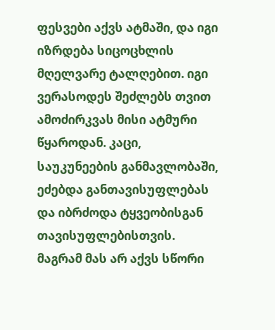ფესვები აქვს ატმაში, და იგი იზრდება სიცოცხლის მღელვარე ტალღებით. იგი ვერასოდეს შეძლებს თვით ამოძირკვას მისი ატმური წყაროდან. კაცი, საუკუნეების განმავლობაში, ეძებდა განთავისუფლებას და იბრძოდა ტყვეობისგან თავისუფლებისთვის. მაგრამ მას არ აქვს სწორი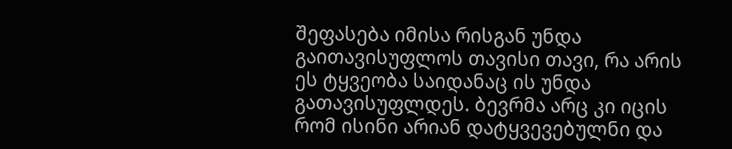შეფასება იმისა რისგან უნდა გაითავისუფლოს თავისი თავი, რა არის ეს ტყვეობა საიდანაც ის უნდა გათავისუფლდეს. ბევრმა არც კი იცის რომ ისინი არიან დატყვევებულნი და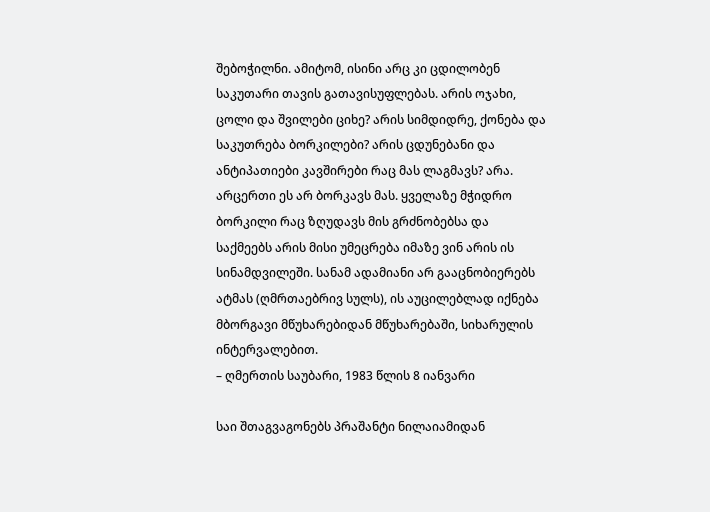შებოჭილნი. ამიტომ, ისინი არც კი ცდილობენ საკუთარი თავის გათავისუფლებას. არის ოჯახი, ცოლი და შვილები ციხე? არის სიმდიდრე, ქონება და საკუთრება ბორკილები? არის ცდუნებანი და ანტიპათიები კავშირები რაც მას ლაგმავს? არა. არცერთი ეს არ ბორკავს მას. ყველაზე მჭიდრო ბორკილი რაც ზღუდავს მის გრძნობებსა და საქმეებს არის მისი უმეცრება იმაზე ვინ არის ის სინამდვილეში. სანამ ადამიანი არ გააცნობიერებს ატმას (ღმრთაებრივ სულს), ის აუცილებლად იქნება მბორგავი მწუხარებიდან მწუხარებაში, სიხარულის ინტერვალებით.
– ღმერთის საუბარი, 1983 წლის 8 იანვარი

საი შთაგვაგონებს პრაშანტი ნილაიამიდან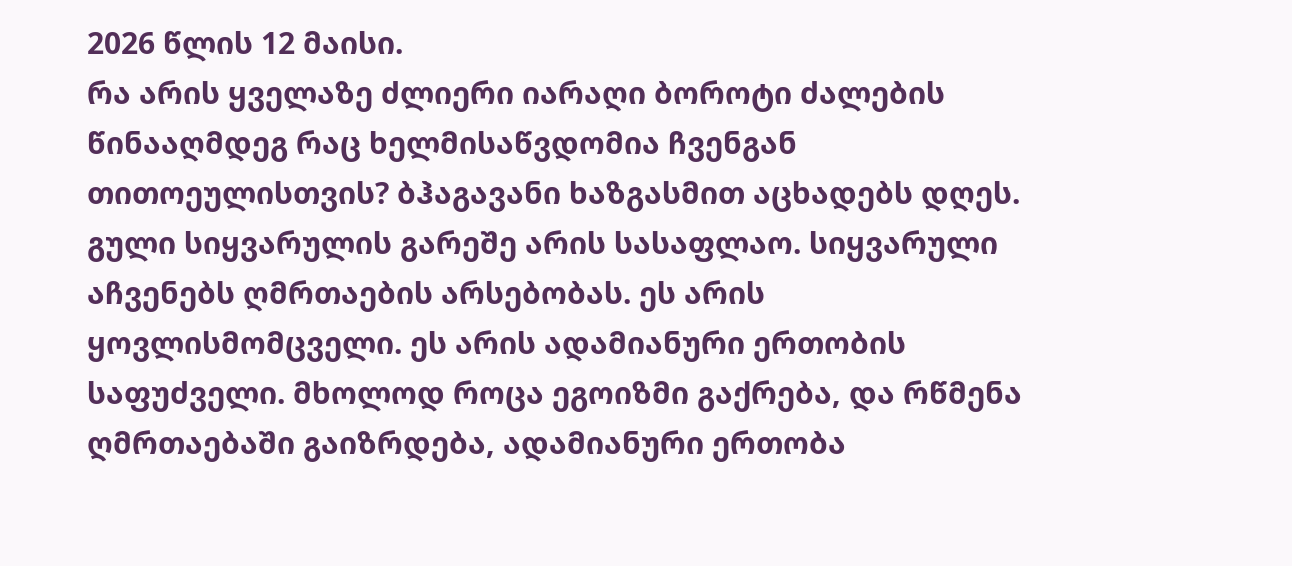2026 წლის 12 მაისი.
რა არის ყველაზე ძლიერი იარაღი ბოროტი ძალების წინააღმდეგ რაც ხელმისაწვდომია ჩვენგან თითოეულისთვის? ბჰაგავანი ხაზგასმით აცხადებს დღეს.
გული სიყვარულის გარეშე არის სასაფლაო. სიყვარული აჩვენებს ღმრთაების არსებობას. ეს არის ყოვლისმომცველი. ეს არის ადამიანური ერთობის საფუძველი. მხოლოდ როცა ეგოიზმი გაქრება, და რწმენა ღმრთაებაში გაიზრდება, ადამიანური ერთობა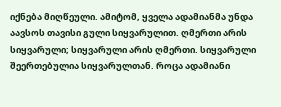იქნება მიღწეული. ამიტომ, ყველა ადამიანმა უნდა აავსოს თავისი გული სიყვარულით. ღმერთი არის სიყვარული; სიყვარული არის ღმერთი. სიყვარული შეერთებულია სიყვარულთან. როცა ადამიანი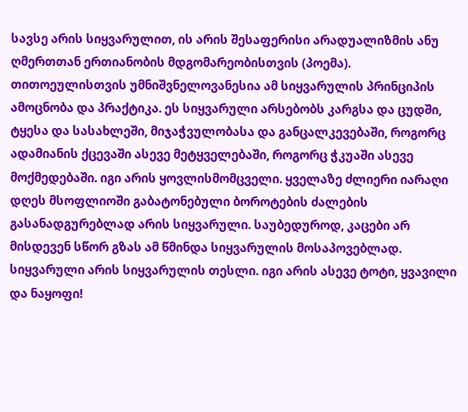სავსე არის სიყვარულით, ის არის შესაფერისი არადუალიზმის ანუ ღმერთთან ერთიანობის მდგომარეობისთვის (პოემა). თითოეულისთვის უმნიშვნელოვანესია ამ სიყვარულის პრინციპის ამოცნობა და პრაქტიკა. ეს სიყვარული არსებობს კარგსა და ცუდში, ტყესა და სასახლეში, მიჯაჭვულობასა და განცალკევებაში, როგორც ადამიანის ქცევაში ასევე მეტყველებაში, როგორც ჭკუაში ასევე მოქმედებაში. იგი არის ყოვლისმომცველი. ყველაზე ძლიერი იარაღი დღეს მსოფლიოში გაბატონებული ბოროტების ძალების გასანადგურებლად არის სიყვარული. საუბედუროდ, კაცები არ მისდევენ სწორ გზას ამ წმინდა სიყვარულის მოსაპოვებლად. სიყვარული არის სიყვარულის თესლი. იგი არის ასევე ტოტი, ყვავილი და ნაყოფი!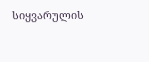სიყვარულის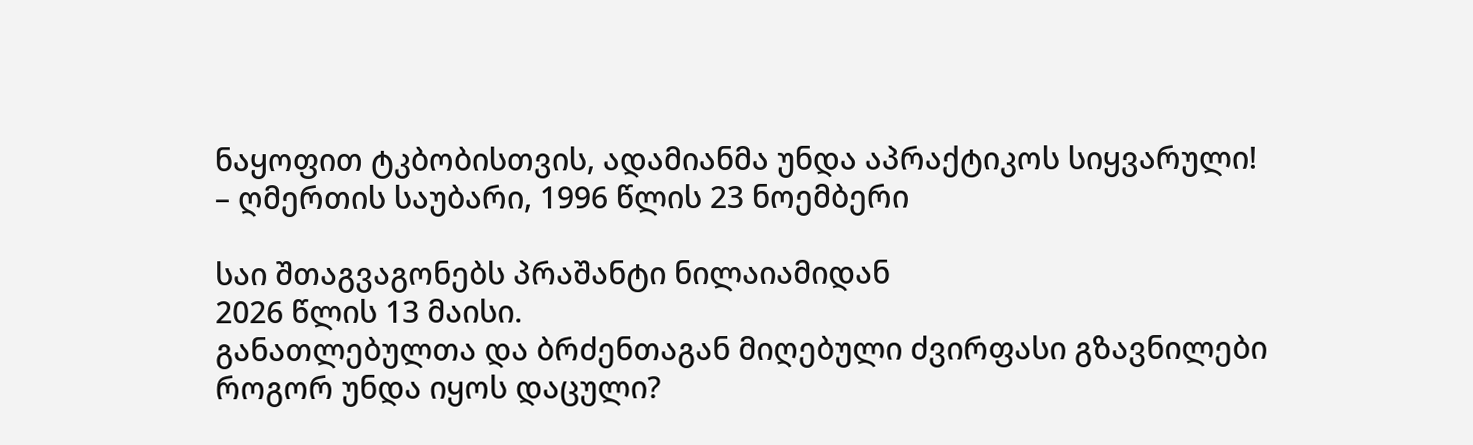ნაყოფით ტკბობისთვის, ადამიანმა უნდა აპრაქტიკოს სიყვარული!
– ღმერთის საუბარი, 1996 წლის 23 ნოემბერი

საი შთაგვაგონებს პრაშანტი ნილაიამიდან
2026 წლის 13 მაისი.
განათლებულთა და ბრძენთაგან მიღებული ძვირფასი გზავნილები როგორ უნდა იყოს დაცული?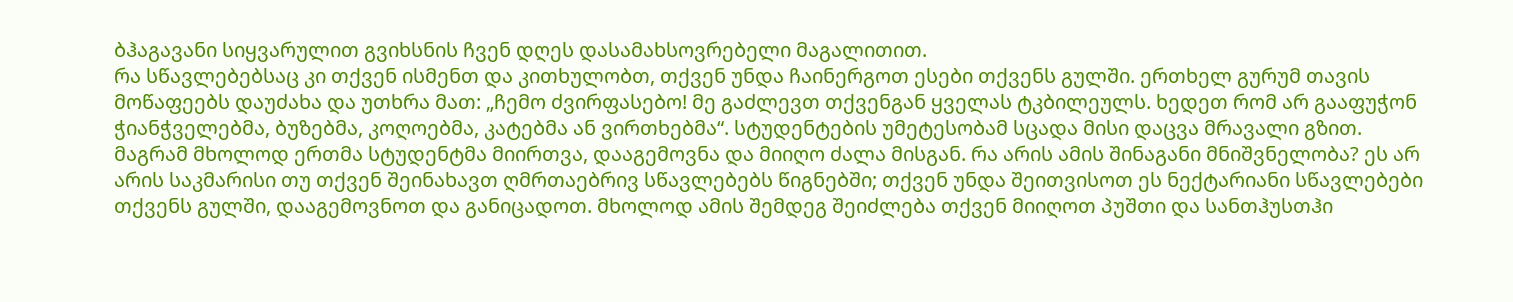ბჰაგავანი სიყვარულით გვიხსნის ჩვენ დღეს დასამახსოვრებელი მაგალითით.
რა სწავლებებსაც კი თქვენ ისმენთ და კითხულობთ, თქვენ უნდა ჩაინერგოთ ესები თქვენს გულში. ერთხელ გურუმ თავის მოწაფეებს დაუძახა და უთხრა მათ: „ჩემო ძვირფასებო! მე გაძლევთ თქვენგან ყველას ტკბილეულს. ხედეთ რომ არ გააფუჭონ ჭიანჭველებმა, ბუზებმა, კოღოებმა, კატებმა ან ვირთხებმა“. სტუდენტების უმეტესობამ სცადა მისი დაცვა მრავალი გზით. მაგრამ მხოლოდ ერთმა სტუდენტმა მიირთვა, დააგემოვნა და მიიღო ძალა მისგან. რა არის ამის შინაგანი მნიშვნელობა? ეს არ არის საკმარისი თუ თქვენ შეინახავთ ღმრთაებრივ სწავლებებს წიგნებში; თქვენ უნდა შეითვისოთ ეს ნექტარიანი სწავლებები თქვენს გულში, დააგემოვნოთ და განიცადოთ. მხოლოდ ამის შემდეგ შეიძლება თქვენ მიიღოთ პუშთი და სანთჰუსთჰი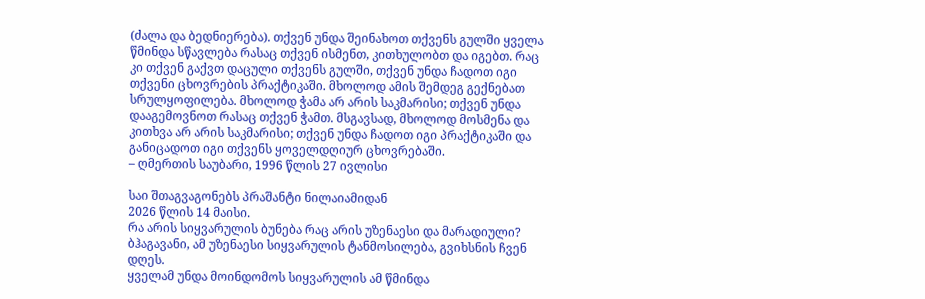(ძალა და ბედნიერება). თქვენ უნდა შეინახოთ თქვენს გულში ყველა წმინდა სწავლება რასაც თქვენ ისმენთ, კითხულობთ და იგებთ. რაც კი თქვენ გაქვთ დაცული თქვენს გულში, თქვენ უნდა ჩადოთ იგი თქვენი ცხოვრების პრაქტიკაში. მხოლოდ ამის შემდეგ გექნებათ სრულყოფილება. მხოლოდ ჭამა არ არის საკმარისი; თქვენ უნდა დააგემოვნოთ რასაც თქვენ ჭამთ. მსგავსად, მხოლოდ მოსმენა და კითხვა არ არის საკმარისი; თქვენ უნდა ჩადოთ იგი პრაქტიკაში და განიცადოთ იგი თქვენს ყოველდღიურ ცხოვრებაში.
– ღმერთის საუბარი, 1996 წლის 27 ივლისი

საი შთაგვაგონებს პრაშანტი ნილაიამიდან
2026 წლის 14 მაისი.
რა არის სიყვარულის ბუნება რაც არის უზენაესი და მარადიული? ბჰაგავანი, ამ უზენაესი სიყვარულის ტანმოსილება, გვიხსნის ჩვენ დღეს.
ყველამ უნდა მოინდომოს სიყვარულის ამ წმინდა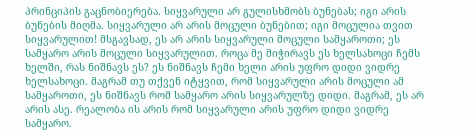პრინციპის გაცნობიერება. სიყვარული არ გულისხმობს ბუნებას; იგი არის ბუნების მიღმა. სიყვარული არ არის მოცული ბუნებით; იგი მოცულია თვით სიყვარულით! მსგავსად, ეს არ არის სიყვარული მოცული სამყაროთი; ეს სამყარო არის მოცული სიყვარულით. როცა მე მიჭირავს ეს ხელსახოცი ჩემს ხელში, რას ნიშნავს ეს? ეს ნიშნავს ჩემი ხელი არის უფრო დიდი ვიდრე ხელსახოცი. მაგრამ თუ თქვენ იტყვით, რომ სიყვარული არის მოცული ამ სამყაროთი, ეს ნიშნავს რომ სამყარო არის სიყვარულზე დიდი. მაგრამ, ეს არ არის ასე. რეალობა ის არის რომ სიყვარული არის უფრო დიდი ვიდრე სამყარო.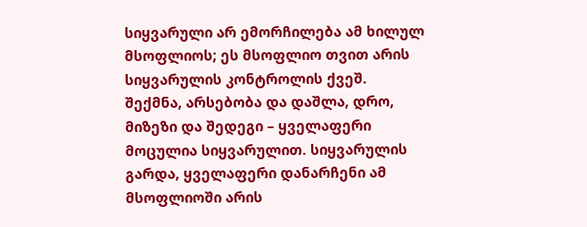სიყვარული არ ემორჩილება ამ ხილულ მსოფლიოს; ეს მსოფლიო თვით არის სიყვარულის კონტროლის ქვეშ. შექმნა, არსებობა და დაშლა, დრო, მიზეზი და შედეგი – ყველაფერი მოცულია სიყვარულით. სიყვარულის გარდა, ყველაფერი დანარჩენი ამ მსოფლიოში არის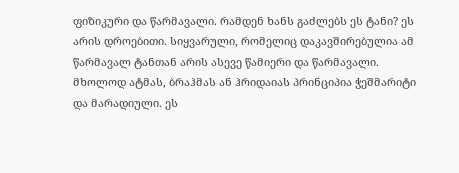ფიზიკური და წარმავალი. რამდენ ხანს გაძლებს ეს ტანი? ეს არის დროებითი. სიყვარული, რომელიც დაკავშირებულია ამ წარმავალ ტანთან არის ასევე წამიერი და წარმავალი. მხოლოდ ატმას, ბრაჰმას ან ჰრიდაიას პრინციპია ჭეშმარიტი და მარადიული. ეს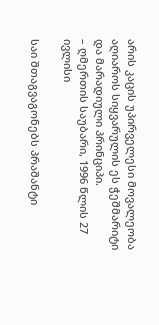არის კაცის უპირველესი მოვალეობა აღიაროს სიყვარულის ეს ჭეშმარიტი და მარადიული პრინციპი.
– ღმერთის საუბარი, 1996 წლის 27 ივლისი

საი შთაგვაგონებს პრაშანტი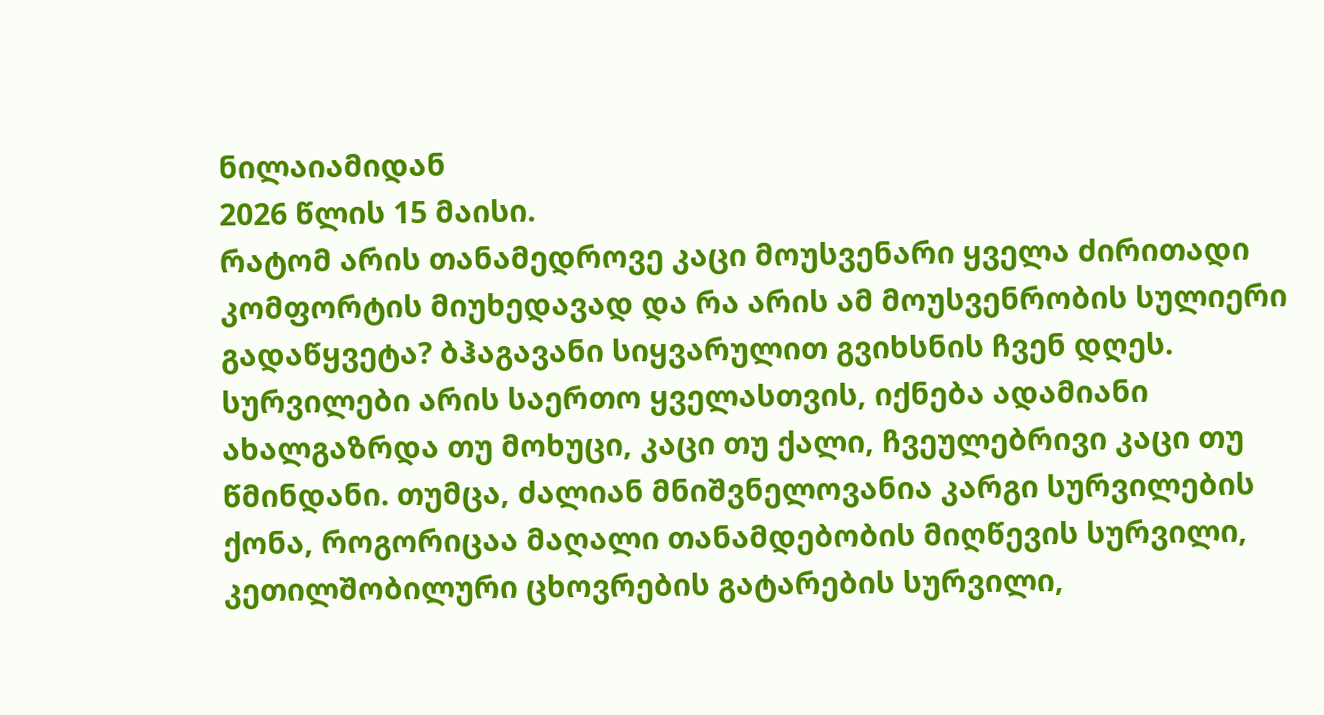ნილაიამიდან
2026 წლის 15 მაისი.
რატომ არის თანამედროვე კაცი მოუსვენარი ყველა ძირითადი კომფორტის მიუხედავად და რა არის ამ მოუსვენრობის სულიერი გადაწყვეტა? ბჰაგავანი სიყვარულით გვიხსნის ჩვენ დღეს.
სურვილები არის საერთო ყველასთვის, იქნება ადამიანი ახალგაზრდა თუ მოხუცი, კაცი თუ ქალი, ჩვეულებრივი კაცი თუ წმინდანი. თუმცა, ძალიან მნიშვნელოვანია კარგი სურვილების ქონა, როგორიცაა მაღალი თანამდებობის მიღწევის სურვილი, კეთილშობილური ცხოვრების გატარების სურვილი,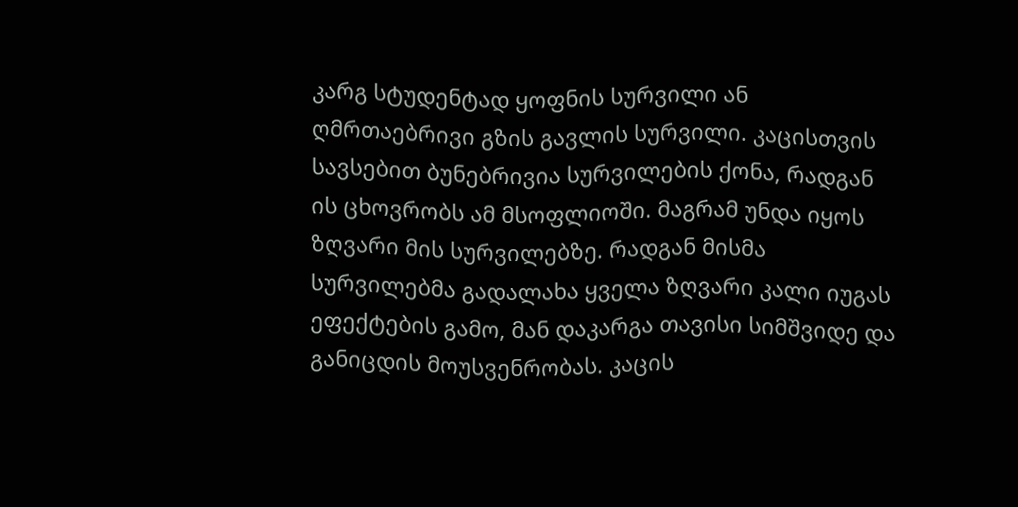კარგ სტუდენტად ყოფნის სურვილი ან ღმრთაებრივი გზის გავლის სურვილი. კაცისთვის სავსებით ბუნებრივია სურვილების ქონა, რადგან ის ცხოვრობს ამ მსოფლიოში. მაგრამ უნდა იყოს ზღვარი მის სურვილებზე. რადგან მისმა სურვილებმა გადალახა ყველა ზღვარი კალი იუგას ეფექტების გამო, მან დაკარგა თავისი სიმშვიდე და განიცდის მოუსვენრობას. კაცის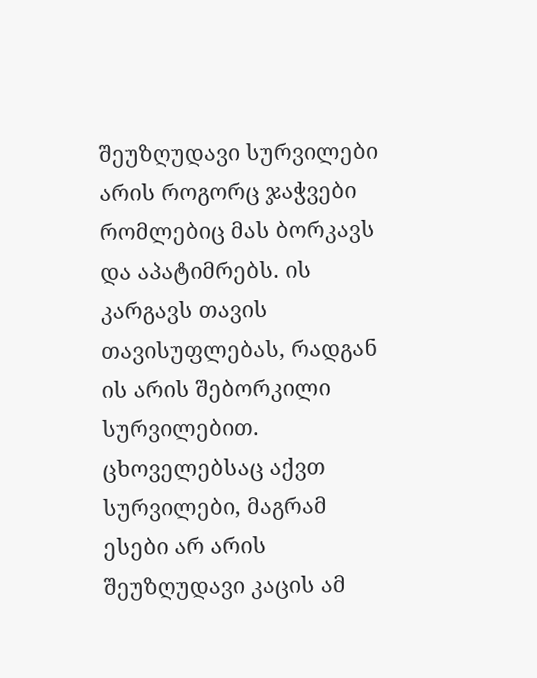შეუზღუდავი სურვილები არის როგორც ჯაჭვები რომლებიც მას ბორკავს და აპატიმრებს. ის კარგავს თავის თავისუფლებას, რადგან ის არის შებორკილი სურვილებით. ცხოველებსაც აქვთ სურვილები, მაგრამ ესები არ არის შეუზღუდავი კაცის ამ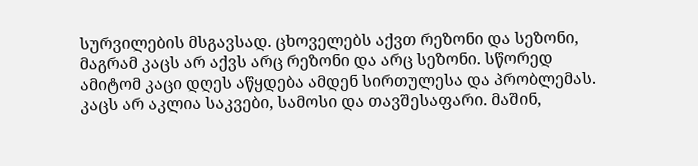სურვილების მსგავსად. ცხოველებს აქვთ რეზონი და სეზონი, მაგრამ კაცს არ აქვს არც რეზონი და არც სეზონი. სწორედ ამიტომ კაცი დღეს აწყდება ამდენ სირთულესა და პრობლემას. კაცს არ აკლია საკვები, სამოსი და თავშესაფარი. მაშინ,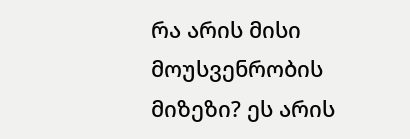რა არის მისი მოუსვენრობის მიზეზი? ეს არის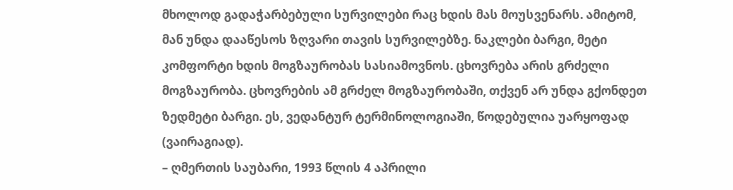მხოლოდ გადაჭარბებული სურვილები რაც ხდის მას მოუსვენარს. ამიტომ, მან უნდა დააწესოს ზღვარი თავის სურვილებზე. ნაკლები ბარგი, მეტი კომფორტი ხდის მოგზაურობას სასიამოვნოს. ცხოვრება არის გრძელი მოგზაურობა. ცხოვრების ამ გრძელ მოგზაურობაში, თქვენ არ უნდა გქონდეთ ზედმეტი ბარგი. ეს, ვედანტურ ტერმინოლოგიაში, წოდებულია უარყოფად (ვაირაგიად).
– ღმერთის საუბარი, 1993 წლის 4 აპრილი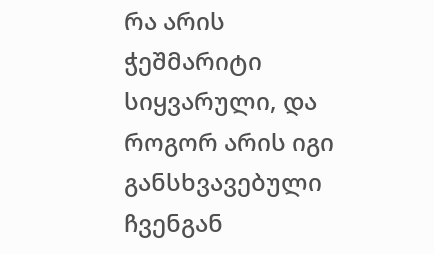რა არის ჭეშმარიტი სიყვარული, და როგორ არის იგი განსხვავებული ჩვენგან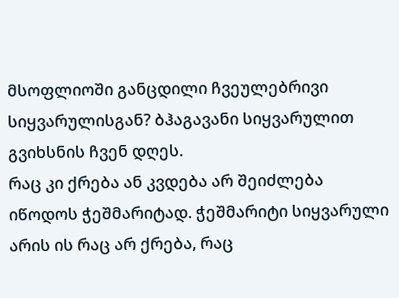მსოფლიოში განცდილი ჩვეულებრივი სიყვარულისგან? ბჰაგავანი სიყვარულით გვიხსნის ჩვენ დღეს.
რაც კი ქრება ან კვდება არ შეიძლება იწოდოს ჭეშმარიტად. ჭეშმარიტი სიყვარული არის ის რაც არ ქრება, რაც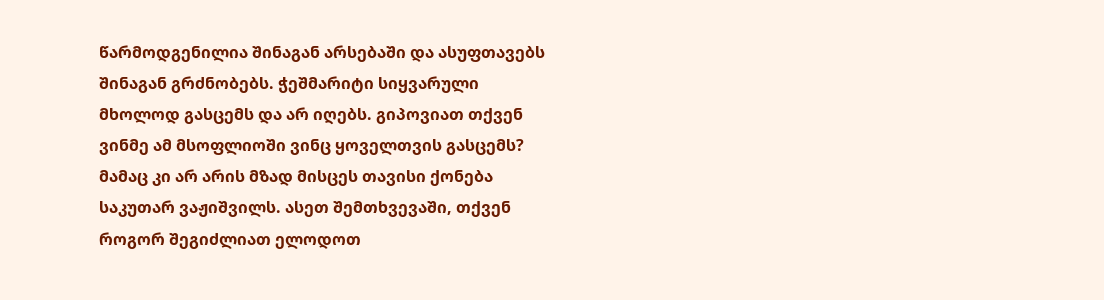წარმოდგენილია შინაგან არსებაში და ასუფთავებს შინაგან გრძნობებს. ჭეშმარიტი სიყვარული მხოლოდ გასცემს და არ იღებს. გიპოვიათ თქვენ ვინმე ამ მსოფლიოში ვინც ყოველთვის გასცემს? მამაც კი არ არის მზად მისცეს თავისი ქონება საკუთარ ვაჟიშვილს. ასეთ შემთხვევაში, თქვენ როგორ შეგიძლიათ ელოდოთ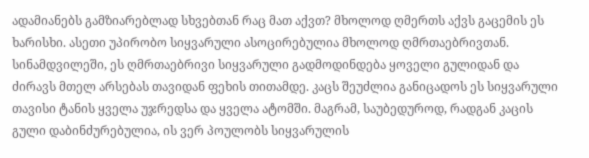ადამიანებს გამზიარებლად სხვებთან რაც მათ აქვთ? მხოლოდ ღმერთს აქვს გაცემის ეს ხარისხი. ასეთი უპირობო სიყვარული ასოცირებულია მხოლოდ ღმრთაებრივთან. სინამდვილეში, ეს ღმრთაებრივი სიყვარული გადმოდინდება ყოველი გულიდან და ძირავს მთელ არსებას თავიდან ფეხის თითამდე. კაცს შეუძლია განიცადოს ეს სიყვარული თავისი ტანის ყველა უჯრედსა და ყველა ატომში. მაგრამ, საუბედუროდ, რადგან კაცის გული დაბინძურებულია, ის ვერ პოულობს სიყვარულის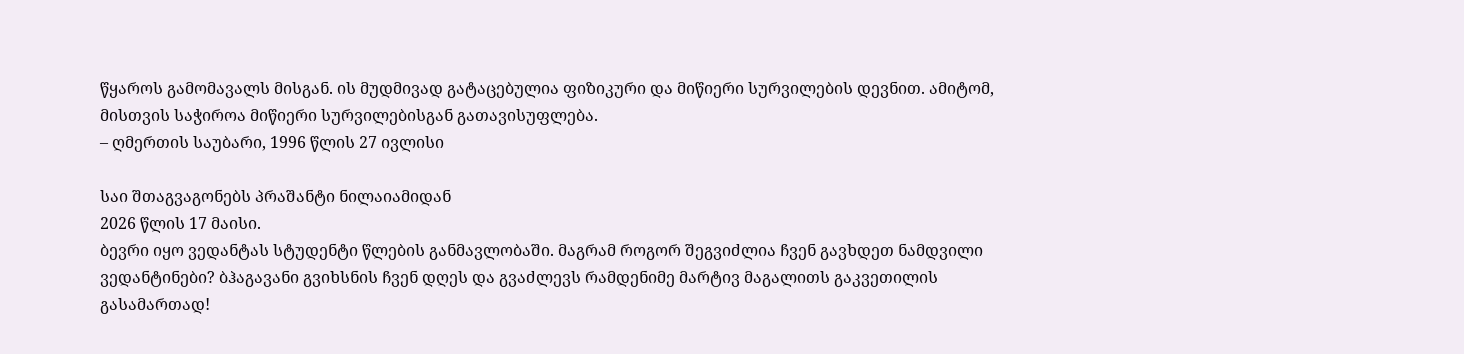წყაროს გამომავალს მისგან. ის მუდმივად გატაცებულია ფიზიკური და მიწიერი სურვილების დევნით. ამიტომ, მისთვის საჭიროა მიწიერი სურვილებისგან გათავისუფლება.
– ღმერთის საუბარი, 1996 წლის 27 ივლისი

საი შთაგვაგონებს პრაშანტი ნილაიამიდან
2026 წლის 17 მაისი.
ბევრი იყო ვედანტას სტუდენტი წლების განმავლობაში. მაგრამ როგორ შეგვიძლია ჩვენ გავხდეთ ნამდვილი ვედანტინები? ბჰაგავანი გვიხსნის ჩვენ დღეს და გვაძლევს რამდენიმე მარტივ მაგალითს გაკვეთილის გასამართად!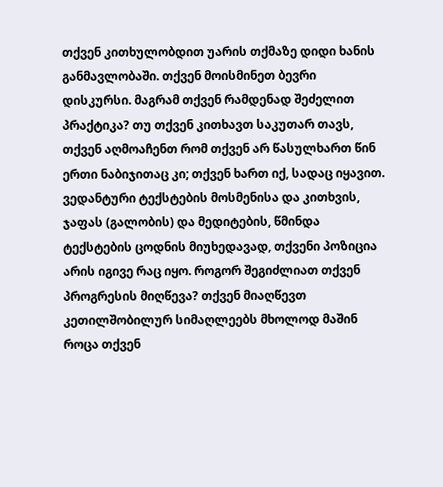თქვენ კითხულობდით უარის თქმაზე დიდი ხანის განმავლობაში. თქვენ მოისმინეთ ბევრი დისკურსი. მაგრამ თქვენ რამდენად შეძელით პრაქტიკა? თუ თქვენ კითხავთ საკუთარ თავს, თქვენ აღმოაჩენთ რომ თქვენ არ წასულხართ წინ ერთი ნაბიჯითაც კი; თქვენ ხართ იქ, სადაც იყავით. ვედანტური ტექსტების მოსმენისა და კითხვის, ჯაფას (გალობის) და მედიტების, წმინდა ტექსტების ცოდნის მიუხედავად, თქვენი პოზიცია არის იგივე რაც იყო. როგორ შეგიძლიათ თქვენ პროგრესის მიღწევა? თქვენ მიაღწევთ კეთილშობილურ სიმაღლეებს მხოლოდ მაშინ როცა თქვენ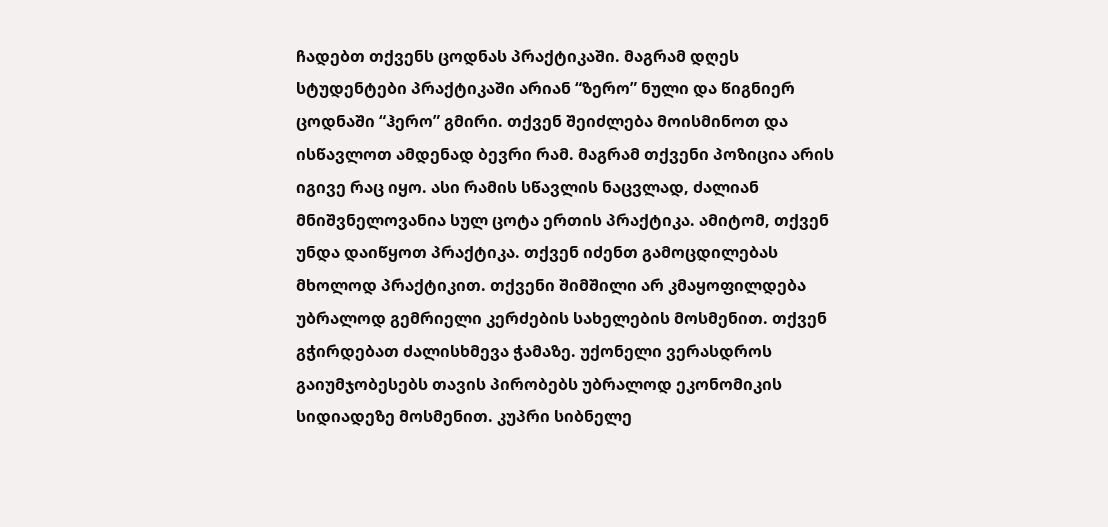ჩადებთ თქვენს ცოდნას პრაქტიკაში. მაგრამ დღეს სტუდენტები პრაქტიკაში არიან “ზერო” ნული და წიგნიერ ცოდნაში “ჰერო” გმირი. თქვენ შეიძლება მოისმინოთ და ისწავლოთ ამდენად ბევრი რამ. მაგრამ თქვენი პოზიცია არის იგივე რაც იყო. ასი რამის სწავლის ნაცვლად, ძალიან მნიშვნელოვანია სულ ცოტა ერთის პრაქტიკა. ამიტომ, თქვენ უნდა დაიწყოთ პრაქტიკა. თქვენ იძენთ გამოცდილებას მხოლოდ პრაქტიკით. თქვენი შიმშილი არ კმაყოფილდება უბრალოდ გემრიელი კერძების სახელების მოსმენით. თქვენ გჭირდებათ ძალისხმევა ჭამაზე. უქონელი ვერასდროს გაიუმჯობესებს თავის პირობებს უბრალოდ ეკონომიკის სიდიადეზე მოსმენით. კუპრი სიბნელე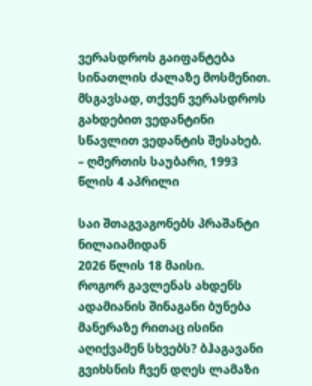ვერასდროს გაიფანტება სინათლის ძალაზე მოსმენით. მსგავსად, თქვენ ვერასდროს გახდებით ვედანტინი სწავლით ვედანტის შესახებ.
– ღმერთის საუბარი, 1993 წლის 4 აპრილი

საი შთაგვაგონებს პრაშანტი ნილაიამიდან
2026 წლის 18 მაისი.
როგორ გავლენას ახდენს ადამიანის შინაგანი ბუნება მანერაზე რითაც ისინი აღიქვამენ სხვებს? ბჰაგავანი გვიხსნის ჩვენ დღეს ლამაზი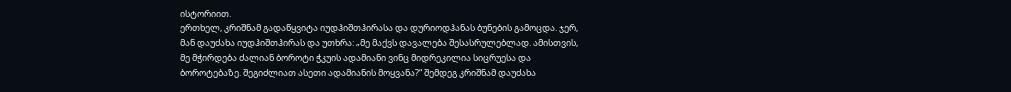ისტორიით.
ერთხელ, კრიშნამ გადაწყვიტა იუდჰიშთჰირასა და დურიოდჰანას ბუნების გამოცდა. ჯერ, მან დაუძახა იუდჰიშთჰირას და უთხრა: „მე მაქვს დავალება შესასრულებლად. ამისთვის, მე მჭირდება ძალიან ბოროტი ჭკუის ადამიანი ვინც მიდრეკილია სიცრუესა და ბოროტებაზე. შეგიძლიათ ასეთი ადამიანის მოყვანა?“ შემდეგ კრიშნამ დაუძახა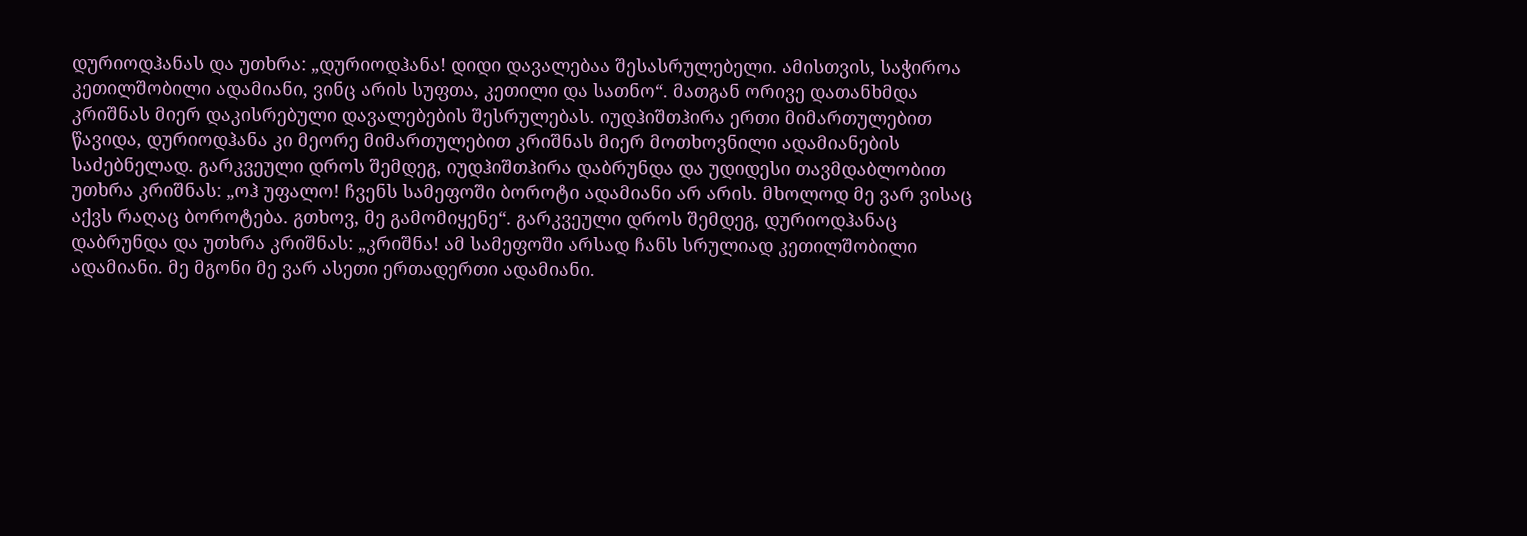დურიოდჰანას და უთხრა: „დურიოდჰანა! დიდი დავალებაა შესასრულებელი. ამისთვის, საჭიროა კეთილშობილი ადამიანი, ვინც არის სუფთა, კეთილი და სათნო“. მათგან ორივე დათანხმდა კრიშნას მიერ დაკისრებული დავალებების შესრულებას. იუდჰიშთჰირა ერთი მიმართულებით წავიდა, დურიოდჰანა კი მეორე მიმართულებით კრიშნას მიერ მოთხოვნილი ადამიანების საძებნელად. გარკვეული დროს შემდეგ, იუდჰიშთჰირა დაბრუნდა და უდიდესი თავმდაბლობით უთხრა კრიშნას: „ოჰ უფალო! ჩვენს სამეფოში ბოროტი ადამიანი არ არის. მხოლოდ მე ვარ ვისაც აქვს რაღაც ბოროტება. გთხოვ, მე გამომიყენე“. გარკვეული დროს შემდეგ, დურიოდჰანაც დაბრუნდა და უთხრა კრიშნას: „კრიშნა! ამ სამეფოში არსად ჩანს სრულიად კეთილშობილი ადამიანი. მე მგონი მე ვარ ასეთი ერთადერთი ადამიანი.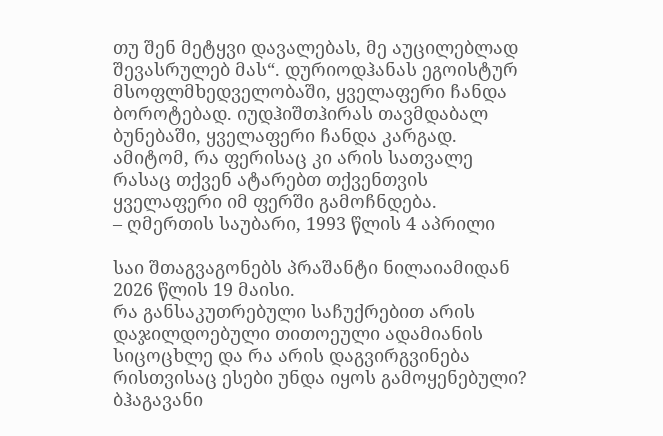თუ შენ მეტყვი დავალებას, მე აუცილებლად შევასრულებ მას“. დურიოდჰანას ეგოისტურ მსოფლმხედველობაში, ყველაფერი ჩანდა ბოროტებად. იუდჰიშთჰირას თავმდაბალ ბუნებაში, ყველაფერი ჩანდა კარგად. ამიტომ, რა ფერისაც კი არის სათვალე რასაც თქვენ ატარებთ თქვენთვის ყველაფერი იმ ფერში გამოჩნდება.
– ღმერთის საუბარი, 1993 წლის 4 აპრილი

საი შთაგვაგონებს პრაშანტი ნილაიამიდან
2026 წლის 19 მაისი.
რა განსაკუთრებული საჩუქრებით არის დაჯილდოებული თითოეული ადამიანის სიცოცხლე და რა არის დაგვირგვინება რისთვისაც ესები უნდა იყოს გამოყენებული? ბჰაგავანი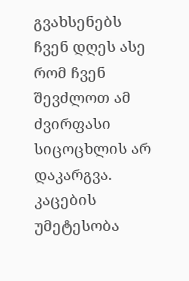გვახსენებს ჩვენ დღეს ასე რომ ჩვენ შევძლოთ ამ ძვირფასი სიცოცხლის არ დაკარგვა.
კაცების უმეტესობა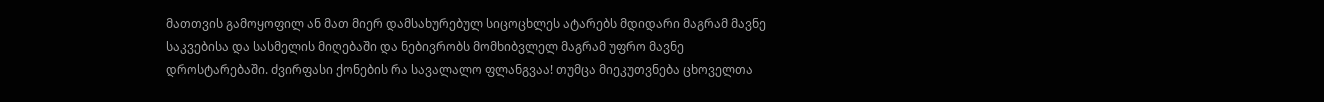მათთვის გამოყოფილ ან მათ მიერ დამსახურებულ სიცოცხლეს ატარებს მდიდარი მაგრამ მავნე საკვებისა და სასმელის მიღებაში და ნებივრობს მომხიბვლელ მაგრამ უფრო მავნე დროსტარებაში. ძვირფასი ქონების რა სავალალო ფლანგვაა! თუმცა მიეკუთვნება ცხოველთა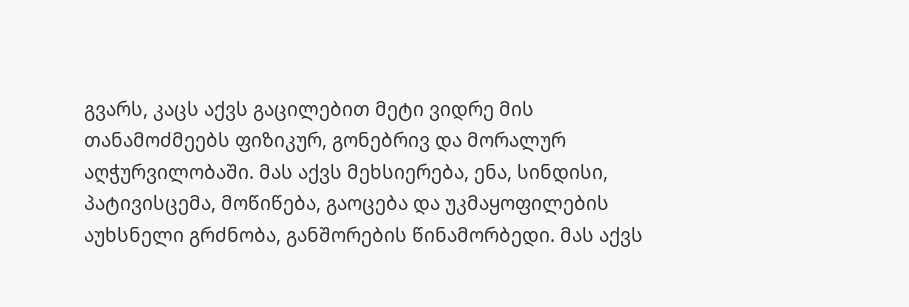გვარს, კაცს აქვს გაცილებით მეტი ვიდრე მის თანამოძმეებს ფიზიკურ, გონებრივ და მორალურ აღჭურვილობაში. მას აქვს მეხსიერება, ენა, სინდისი, პატივისცემა, მოწიწება, გაოცება და უკმაყოფილების აუხსნელი გრძნობა, განშორების წინამორბედი. მას აქვს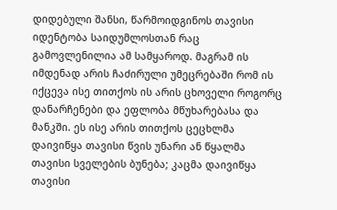დიდებული შანსი, წარმოიდგინოს თავისი იდენტობა საიდუმლოსთან რაც გამოვლენილია ამ სამყაროდ. მაგრამ ის იმდენად არის ჩაძირული უმეცრებაში რომ ის იქცევა ისე თითქოს ის არის ცხოველი როგორც დანარჩენები და ეფლობა მწუხარებასა და მანკში. ეს ისე არის თითქოს ცეცხლმა დაივიწყა თავისი წვის უნარი ან წყალმა თავისი სველების ბუნება; კაცმა დაივიწყა თავისი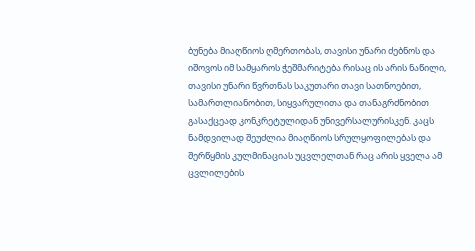ბუნება მიაღწიოს ღმერთობას, თავისი უნარი ძებნოს და იშოვოს იმ სამყაროს ჭეშმარიტება რისაც ის არის ნაწილი, თავისი უნარი წვრთნას საკუთარი თავი სათნოებით, სამართლიანობით, სიყვარულითა და თანაგრძნობით გასაქცეად კონკრეტულიდან უნივერსალურისკენ. კაცს ნამდვილად შეუძლია მიაღწიოს სრულყოფილებას და შერწყმის კულმინაციას უცვლელთან რაც არის ყველა ამ ცვლილების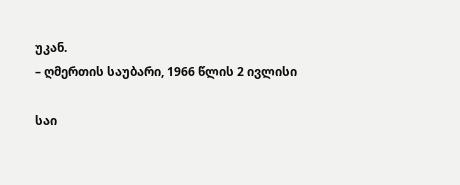უკან.
– ღმერთის საუბარი, 1966 წლის 2 ივლისი

საი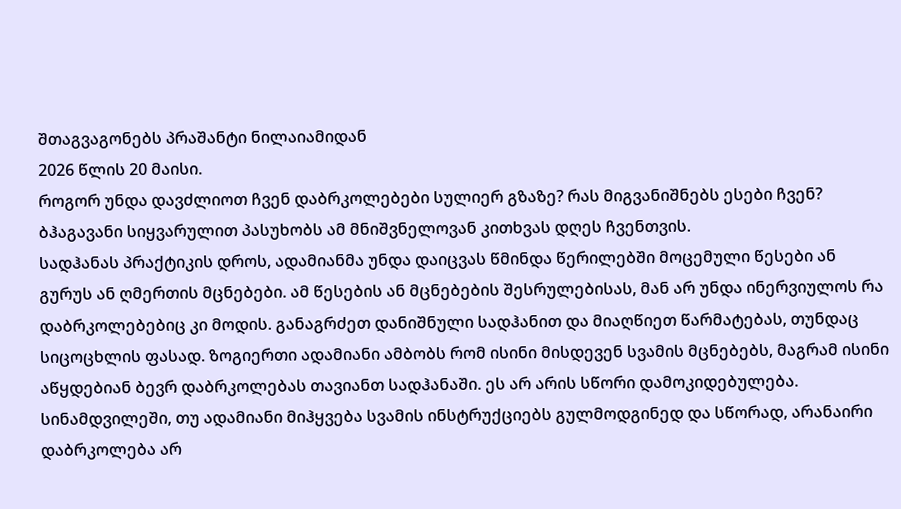შთაგვაგონებს პრაშანტი ნილაიამიდან
2026 წლის 20 მაისი.
როგორ უნდა დავძლიოთ ჩვენ დაბრკოლებები სულიერ გზაზე? რას მიგვანიშნებს ესები ჩვენ? ბჰაგავანი სიყვარულით პასუხობს ამ მნიშვნელოვან კითხვას დღეს ჩვენთვის.
სადჰანას პრაქტიკის დროს, ადამიანმა უნდა დაიცვას წმინდა წერილებში მოცემული წესები ან გურუს ან ღმერთის მცნებები. ამ წესების ან მცნებების შესრულებისას, მან არ უნდა ინერვიულოს რა დაბრკოლებებიც კი მოდის. განაგრძეთ დანიშნული სადჰანით და მიაღწიეთ წარმატებას, თუნდაც სიცოცხლის ფასად. ზოგიერთი ადამიანი ამბობს რომ ისინი მისდევენ სვამის მცნებებს, მაგრამ ისინი აწყდებიან ბევრ დაბრკოლებას თავიანთ სადჰანაში. ეს არ არის სწორი დამოკიდებულება. სინამდვილეში, თუ ადამიანი მიჰყვება სვამის ინსტრუქციებს გულმოდგინედ და სწორად, არანაირი დაბრკოლება არ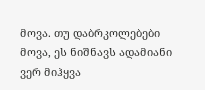მოვა. თუ დაბრკოლებები მოვა, ეს ნიშნავს ადამიანი ვერ მიჰყვა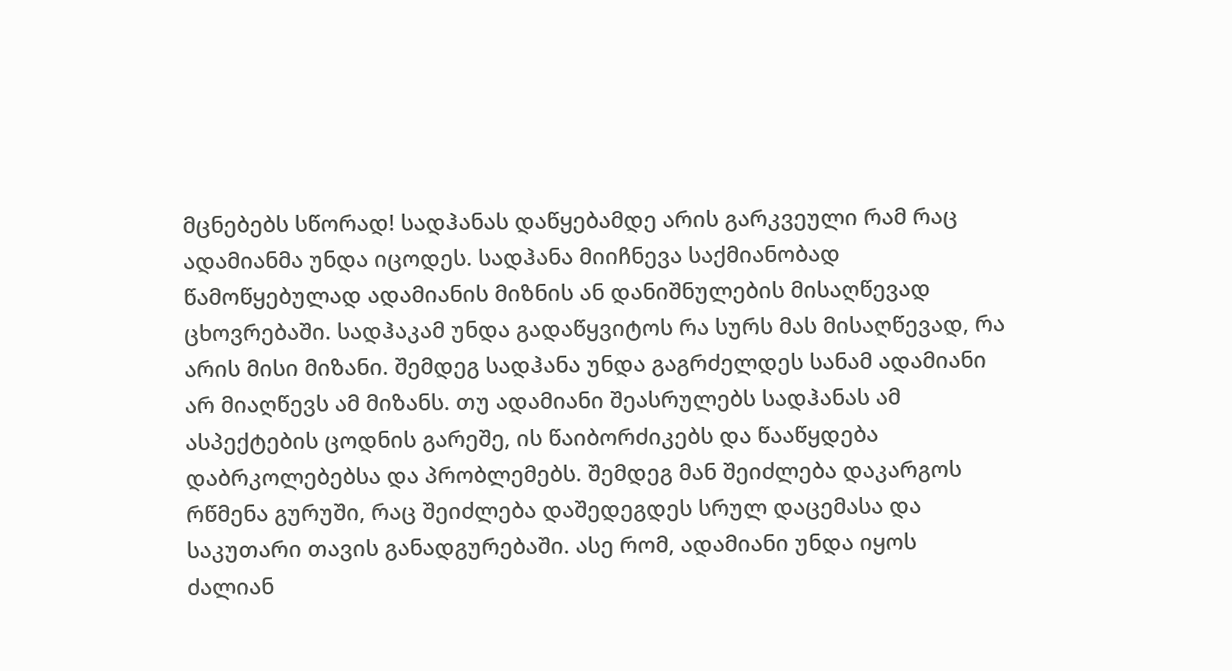მცნებებს სწორად! სადჰანას დაწყებამდე არის გარკვეული რამ რაც ადამიანმა უნდა იცოდეს. სადჰანა მიიჩნევა საქმიანობად წამოწყებულად ადამიანის მიზნის ან დანიშნულების მისაღწევად ცხოვრებაში. სადჰაკამ უნდა გადაწყვიტოს რა სურს მას მისაღწევად, რა არის მისი მიზანი. შემდეგ სადჰანა უნდა გაგრძელდეს სანამ ადამიანი არ მიაღწევს ამ მიზანს. თუ ადამიანი შეასრულებს სადჰანას ამ ასპექტების ცოდნის გარეშე, ის წაიბორძიკებს და წააწყდება დაბრკოლებებსა და პრობლემებს. შემდეგ მან შეიძლება დაკარგოს რწმენა გურუში, რაც შეიძლება დაშედეგდეს სრულ დაცემასა და საკუთარი თავის განადგურებაში. ასე რომ, ადამიანი უნდა იყოს ძალიან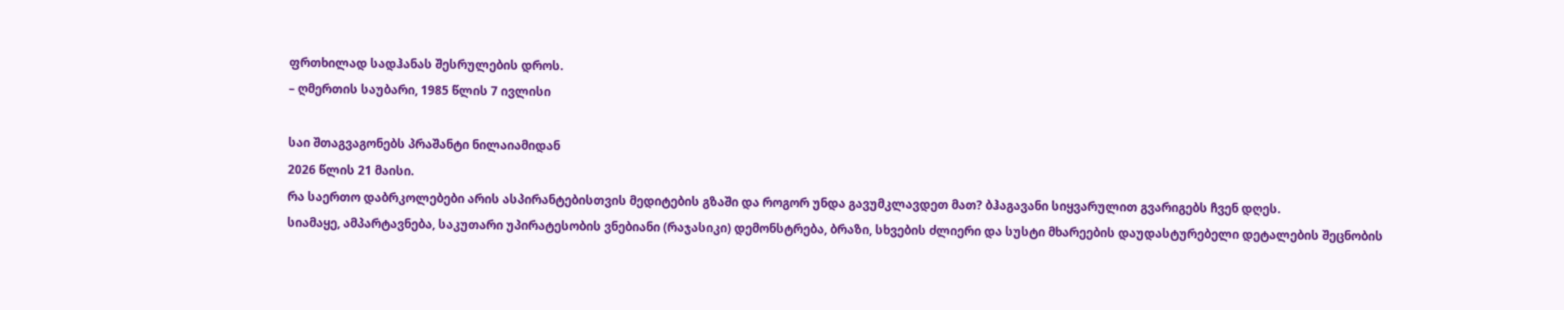ფრთხილად სადჰანას შესრულების დროს.
– ღმერთის საუბარი, 1985 წლის 7 ივლისი

საი შთაგვაგონებს პრაშანტი ნილაიამიდან
2026 წლის 21 მაისი.
რა საერთო დაბრკოლებები არის ასპირანტებისთვის მედიტების გზაში და როგორ უნდა გავუმკლავდეთ მათ? ბჰაგავანი სიყვარულით გვარიგებს ჩვენ დღეს.
სიამაყე, ამპარტავნება, საკუთარი უპირატესობის ვნებიანი (რაჯასიკი) დემონსტრება, ბრაზი, სხვების ძლიერი და სუსტი მხარეების დაუდასტურებელი დეტალების შეცნობის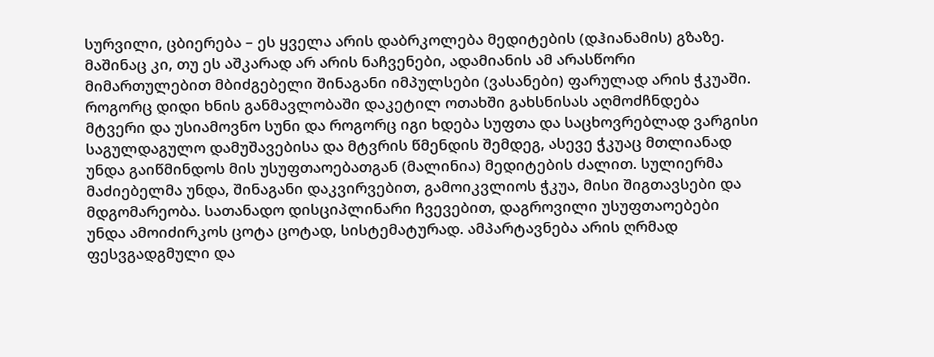სურვილი, ცბიერება – ეს ყველა არის დაბრკოლება მედიტების (დჰიანამის) გზაზე. მაშინაც კი, თუ ეს აშკარად არ არის ნაჩვენები, ადამიანის ამ არასწორი მიმართულებით მბიძგებელი შინაგანი იმპულსები (ვასანები) ფარულად არის ჭკუაში. როგორც დიდი ხნის განმავლობაში დაკეტილ ოთახში გახსნისას აღმოძჩნდება მტვერი და უსიამოვნო სუნი და როგორც იგი ხდება სუფთა და საცხოვრებლად ვარგისი საგულდაგულო დამუშავებისა და მტვრის წმენდის შემდეგ, ასევე ჭკუაც მთლიანად უნდა გაიწმინდოს მის უსუფთაოებათგან (მალინია) მედიტების ძალით. სულიერმა მაძიებელმა უნდა, შინაგანი დაკვირვებით, გამოიკვლიოს ჭკუა, მისი შიგთავსები და მდგომარეობა. სათანადო დისციპლინარი ჩვევებით, დაგროვილი უსუფთაოებები უნდა ამოიძირკოს ცოტა ცოტად, სისტემატურად. ამპარტავნება არის ღრმად ფესვგადგმული და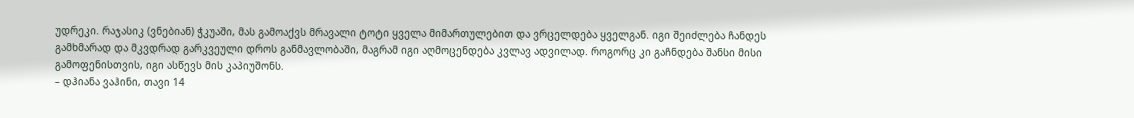უდრეკი. რაჯასიკ (ვნებიან) ჭკუაში, მას გამოაქვს მრავალი ტოტი ყველა მიმართულებით და ვრცელდება ყველგან. იგი შეიძლება ჩანდეს გამხმარად და მკვდრად გარკვეული დროს განმავლობაში, მაგრამ იგი აღმოცენდება კვლავ ადვილად. როგორც კი გაჩნდება შანსი მისი გამოფენისთვის, იგი ასწევს მის კაპიუშონს.
– დჰიანა ვაჰინი, თავი 14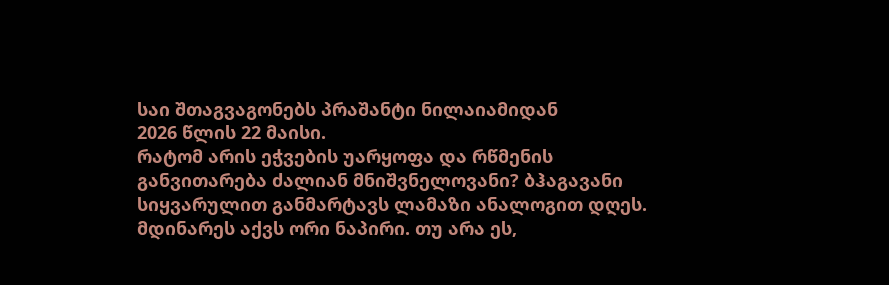საი შთაგვაგონებს პრაშანტი ნილაიამიდან
2026 წლის 22 მაისი.
რატომ არის ეჭვების უარყოფა და რწმენის განვითარება ძალიან მნიშვნელოვანი? ბჰაგავანი სიყვარულით განმარტავს ლამაზი ანალოგით დღეს.
მდინარეს აქვს ორი ნაპირი. თუ არა ეს,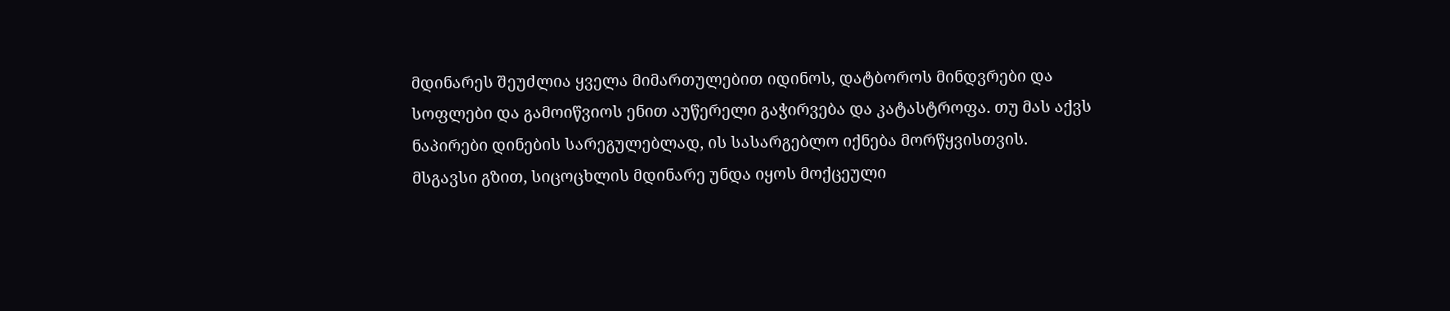მდინარეს შეუძლია ყველა მიმართულებით იდინოს, დატბოროს მინდვრები და სოფლები და გამოიწვიოს ენით აუწერელი გაჭირვება და კატასტროფა. თუ მას აქვს ნაპირები დინების სარეგულებლად, ის სასარგებლო იქნება მორწყვისთვის. მსგავსი გზით, სიცოცხლის მდინარე უნდა იყოს მოქცეული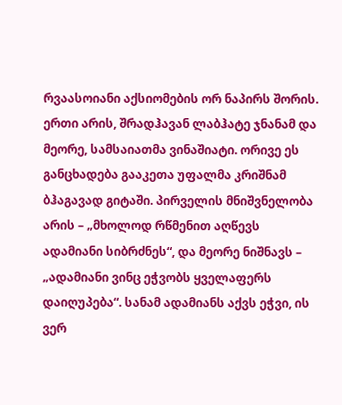რვაასოიანი აქსიომების ორ ნაპირს შორის. ერთი არის, შრადჰავან ლაბჰატე ჯნანამ და მეორე, სამსაიათმა ვინაშიატი. ორივე ეს განცხადება გააკეთა უფალმა კრიშნამ ბჰაგავად გიტაში. პირველის მნიშვნელობა არის – „მხოლოდ რწმენით აღწევს ადამიანი სიბრძნეს“, და მეორე ნიშნავს – „ადამიანი ვინც ეჭვობს ყველაფერს დაიღუპება“. სანამ ადამიანს აქვს ეჭვი, ის ვერ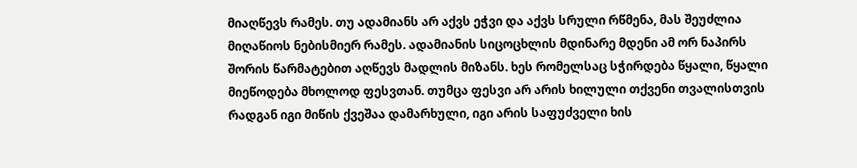მიაღწევს რამეს. თუ ადამიანს არ აქვს ეჭვი და აქვს სრული რწმენა, მას შეუძლია მიღაწიოს ნებისმიერ რამეს. ადამიანის სიცოცხლის მდინარე მდენი ამ ორ ნაპირს შორის წარმატებით აღწევს მადლის მიზანს. ხეს რომელსაც სჭირდება წყალი, წყალი მიეწოდება მხოლოდ ფესვთან. თუმცა ფესვი არ არის ხილული თქვენი თვალისთვის რადგან იგი მიწის ქვეშაა დამარხული, იგი არის საფუძველი ხის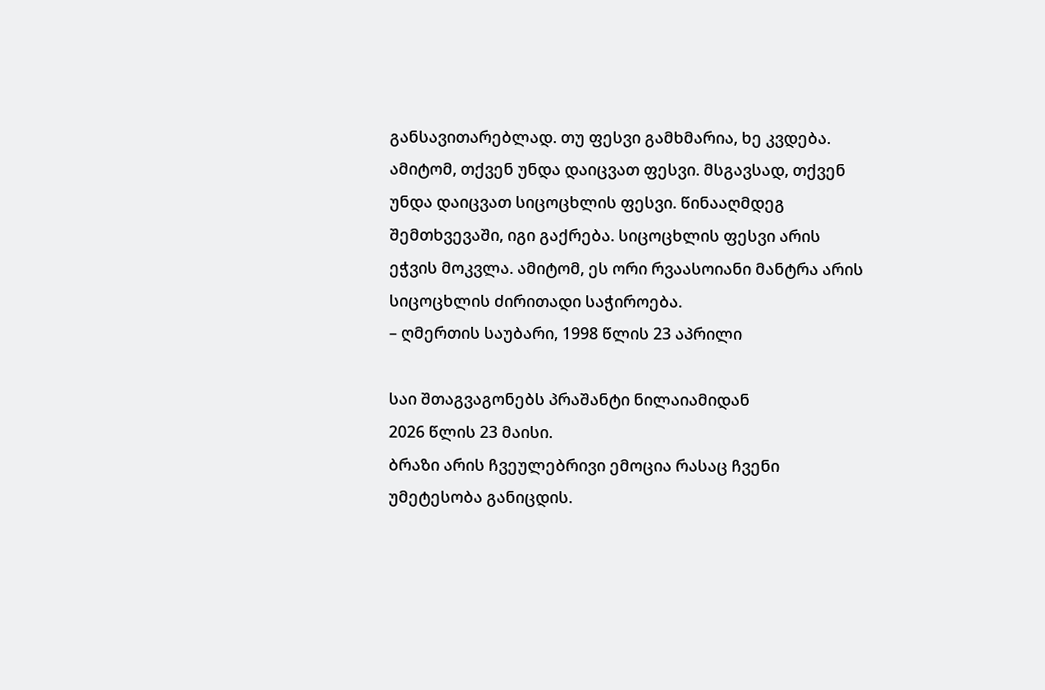განსავითარებლად. თუ ფესვი გამხმარია, ხე კვდება. ამიტომ, თქვენ უნდა დაიცვათ ფესვი. მსგავსად, თქვენ უნდა დაიცვათ სიცოცხლის ფესვი. წინააღმდეგ შემთხვევაში, იგი გაქრება. სიცოცხლის ფესვი არის ეჭვის მოკვლა. ამიტომ, ეს ორი რვაასოიანი მანტრა არის სიცოცხლის ძირითადი საჭიროება.
– ღმერთის საუბარი, 1998 წლის 23 აპრილი

საი შთაგვაგონებს პრაშანტი ნილაიამიდან
2026 წლის 23 მაისი.
ბრაზი არის ჩვეულებრივი ემოცია რასაც ჩვენი უმეტესობა განიცდის.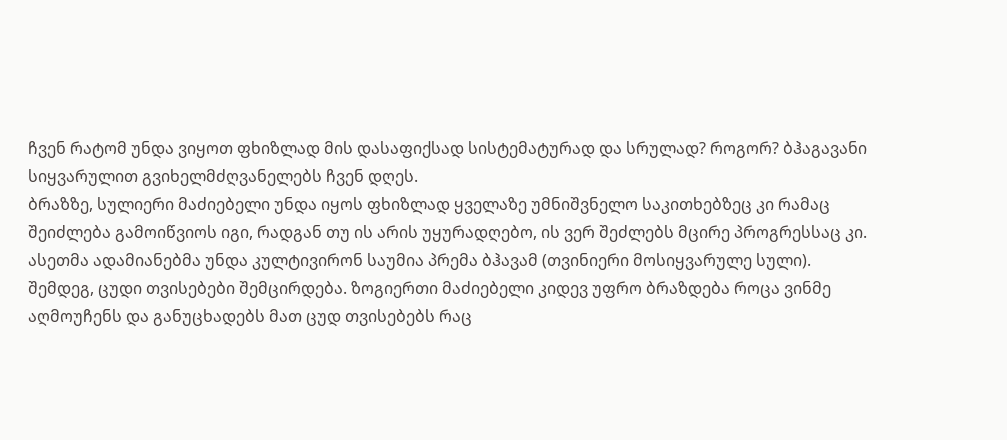ჩვენ რატომ უნდა ვიყოთ ფხიზლად მის დასაფიქსად სისტემატურად და სრულად? როგორ? ბჰაგავანი სიყვარულით გვიხელმძღვანელებს ჩვენ დღეს.
ბრაზზე, სულიერი მაძიებელი უნდა იყოს ფხიზლად ყველაზე უმნიშვნელო საკითხებზეც კი რამაც შეიძლება გამოიწვიოს იგი, რადგან თუ ის არის უყურადღებო, ის ვერ შეძლებს მცირე პროგრესსაც კი. ასეთმა ადამიანებმა უნდა კულტივირონ საუმია პრემა ბჰავამ (თვინიერი მოსიყვარულე სული). შემდეგ, ცუდი თვისებები შემცირდება. ზოგიერთი მაძიებელი კიდევ უფრო ბრაზდება როცა ვინმე აღმოუჩენს და განუცხადებს მათ ცუდ თვისებებს რაც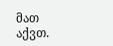მათ აქვთ.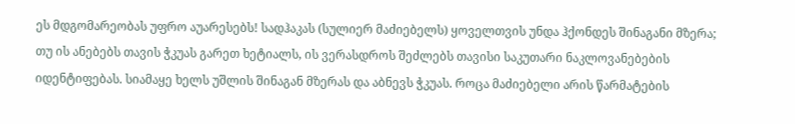ეს მდგომარეობას უფრო აუარესებს! სადჰაკას (სულიერ მაძიებელს) ყოველთვის უნდა ჰქონდეს შინაგანი მზერა; თუ ის ანებებს თავის ჭკუას გარეთ ხეტიალს, ის ვერასდროს შეძლებს თავისი საკუთარი ნაკლოვანებების იდენტიფებას. სიამაყე ხელს უშლის შინაგან მზერას და აბნევს ჭკუას. როცა მაძიებელი არის წარმატების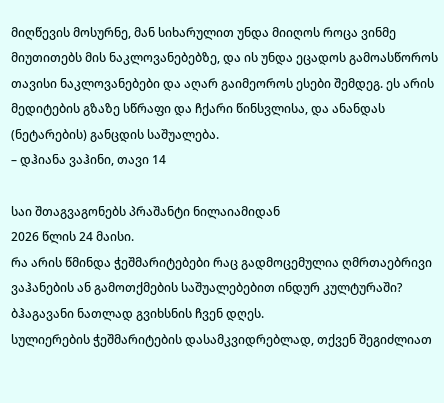მიღწევის მოსურნე, მან სიხარულით უნდა მიიღოს როცა ვინმე მიუთითებს მის ნაკლოვანებებზე, და ის უნდა ეცადოს გამოასწოროს თავისი ნაკლოვანებები და აღარ გაიმეოროს ესები შემდეგ. ეს არის მედიტების გზაზე სწრაფი და ჩქარი წინსვლისა, და ანანდას (ნეტარების) განცდის საშუალება.
– დჰიანა ვაჰინი, თავი 14

საი შთაგვაგონებს პრაშანტი ნილაიამიდან
2026 წლის 24 მაისი.
რა არის წმინდა ჭეშმარიტებები რაც გადმოცემულია ღმრთაებრივი ვაჰანების ან გამოთქმების საშუალებებით ინდურ კულტურაში? ბჰაგავანი ნათლად გვიხსნის ჩვენ დღეს.
სულიერების ჭეშმარიტების დასამკვიდრებლად, თქვენ შეგიძლიათ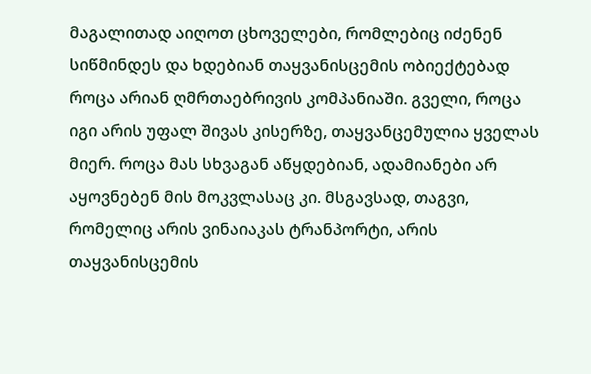მაგალითად აიღოთ ცხოველები, რომლებიც იძენენ სიწმინდეს და ხდებიან თაყვანისცემის ობიექტებად როცა არიან ღმრთაებრივის კომპანიაში. გველი, როცა იგი არის უფალ შივას კისერზე, თაყვანცემულია ყველას მიერ. როცა მას სხვაგან აწყდებიან, ადამიანები არ აყოვნებენ მის მოკვლასაც კი. მსგავსად, თაგვი, რომელიც არის ვინაიაკას ტრანპორტი, არის თაყვანისცემის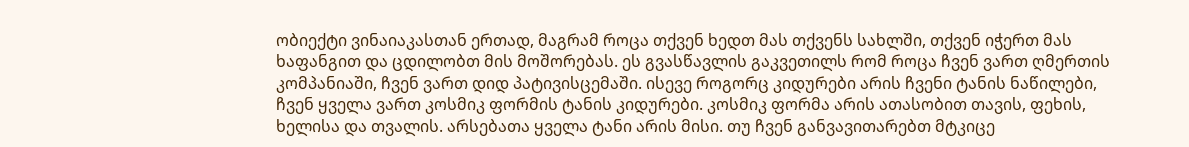ობიექტი ვინაიაკასთან ერთად, მაგრამ როცა თქვენ ხედთ მას თქვენს სახლში, თქვენ იჭერთ მას ხაფანგით და ცდილობთ მის მოშორებას. ეს გვასწავლის გაკვეთილს რომ როცა ჩვენ ვართ ღმერთის კომპანიაში, ჩვენ ვართ დიდ პატივისცემაში. ისევე როგორც კიდურები არის ჩვენი ტანის ნაწილები, ჩვენ ყველა ვართ კოსმიკ ფორმის ტანის კიდურები. კოსმიკ ფორმა არის ათასობით თავის, ფეხის, ხელისა და თვალის. არსებათა ყველა ტანი არის მისი. თუ ჩვენ განვავითარებთ მტკიცე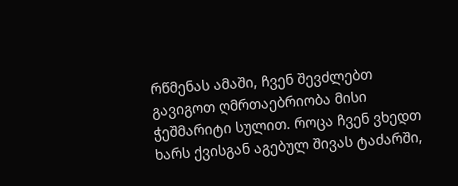რწმენას ამაში, ჩვენ შევძლებთ გავიგოთ ღმრთაებრიობა მისი ჭეშმარიტი სულით. როცა ჩვენ ვხედთ ხარს ქვისგან აგებულ შივას ტაძარში,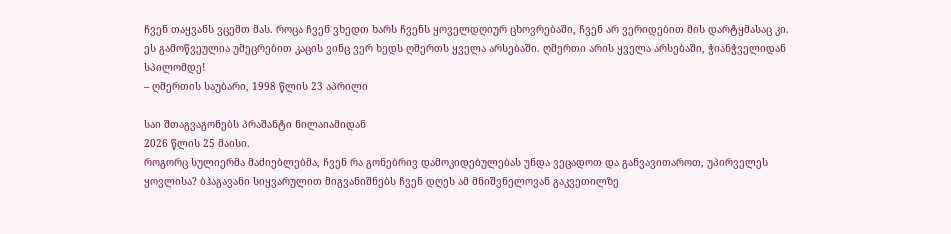ჩვენ თაყვანს ვცემთ მას. როცა ჩვენ ვხედთ ხარს ჩვენს ყოველდღიურ ცხოვრებაში, ჩვენ არ ვერიდებით მის დარტყმასაც კი. ეს გამოწვეულია უმეცრებით კაცის ვინც ვერ ხედს ღმერთს ყველა არსებაში. ღმერთი არის ყველა არსებაში, ჭიანჭველიდან სპილომდე!
– ღმერთის საუბარი, 1998 წლის 23 აპრილი

საი შთაგვაგონებს პრაშანტი ნილაიამიდან
2026 წლის 25 მაისი.
როგორც სულიერმა მაძიებლებმა, ჩვენ რა გონებრივ დამოკიდებულებას უნდა ვეცადოთ და განვავითაროთ, უპირველეს ყოვლისა? ბჰაგავანი სიყვარულით მიგვანიშნებს ჩვენ დღეს ამ მნიშვნელოვან გაკვეთილზე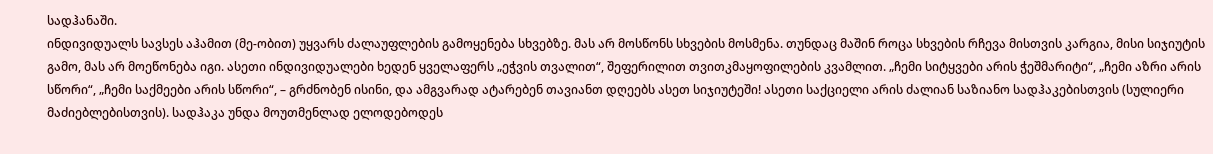სადჰანაში.
ინდივიდუალს სავსეს აჰამით (მე-ობით) უყვარს ძალაუფლების გამოყენება სხვებზე. მას არ მოსწონს სხვების მოსმენა. თუნდაც მაშინ როცა სხვების რჩევა მისთვის კარგია, მისი სიჯიუტის გამო, მას არ მოეწონება იგი. ასეთი ინდივიდუალები ხედენ ყველაფერს „ეჭვის თვალით“, შეფერილით თვითკმაყოფილების კვამლით. „ჩემი სიტყვები არის ჭეშმარიტი“, „ჩემი აზრი არის სწორი“, „ჩემი საქმეები არის სწორი“, – გრძნობენ ისინი, და ამგვარად ატარებენ თავიანთ დღეებს ასეთ სიჯიუტეში! ასეთი საქციელი არის ძალიან საზიანო სადჰაკებისთვის (სულიერი მაძიებლებისთვის). სადჰაკა უნდა მოუთმენლად ელოდებოდეს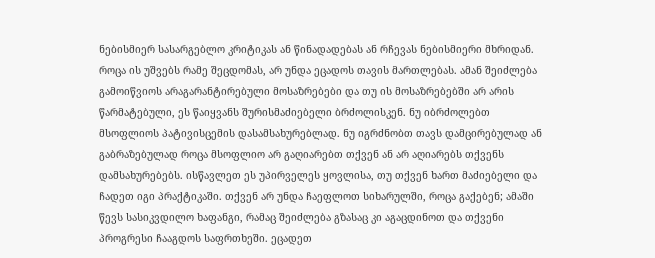ნებისმიერ სასარგებლო კრიტიკას ან წინადადებას ან რჩევას ნებისმიერი მხრიდან. როცა ის უშვებს რამე შეცდომას, არ უნდა ეცადოს თავის მართლებას. ამან შეიძლება გამოიწვიოს არაგარანტირებული მოსაზრებები და თუ ის მოსაზრებებში არ არის წარმატებული, ეს წაიყვანს შურისმაძიებელი ბრძოლისკენ. ნუ იბრძოლებთ მსოფლიოს პატივისცემის დასამსახურებლად. ნუ იგრძნობთ თავს დამცირებულად ან გაბრაზებულად როცა მსოფლიო არ გაღიარებთ თქვენ ან არ აღიარებს თქვენს დამსახურებებს. ისწავლეთ ეს უპირველეს ყოვლისა, თუ თქვენ ხართ მაძიებელი და ჩადეთ იგი პრაქტიკაში. თქვენ არ უნდა ჩაეფლოთ სიხარულში, როცა გაქებენ; ამაში წევს სასიკვდილო ხაფანგი, რამაც შეიძლება გზასაც კი აგაცდინოთ და თქვენი პროგრესი ჩააგდოს საფრთხეში. ეცადეთ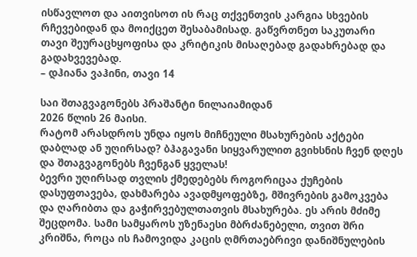ისწავლოთ და აითვისოთ ის რაც თქვენთვის კარგია სხვების რჩევებიდან და მოიქცეთ შესაბამისად. გაწვრთნეთ საკუთარი თავი შეურაცხყოფისა და კრიტიკის მისაღებად გადახრებად და გადახვევებად.
– დჰიანა ვაჰინი, თავი 14

საი შთაგვაგონებს პრაშანტი ნილაიამიდან
2026 წლის 26 მაისი.
რატომ არასდროს უნდა იყოს მიჩნეული მსახურების აქტები დაბლად ან უღირსად? ბჰაგავანი სიყვარულით გვიხსნის ჩვენ დღეს და შთაგვაგონებს ჩვენგან ყველას!
ბევრი უღირსად თვლის ქმედებებს როგორიცაა ქუჩების დასუფთავება, დახმარება ავადმყოფებზე, მშივრების გამოკვება და ღარიბთა და გაჭირვებულთათვის მსახურება. ეს არის მძიმე შეცდომა. სამი სამყაროს უზენაესი მბრძანებელი, თვით შრი კრიშნა, როცა ის ჩამოვიდა კაცის ღმრთაებრივი დანიშნულების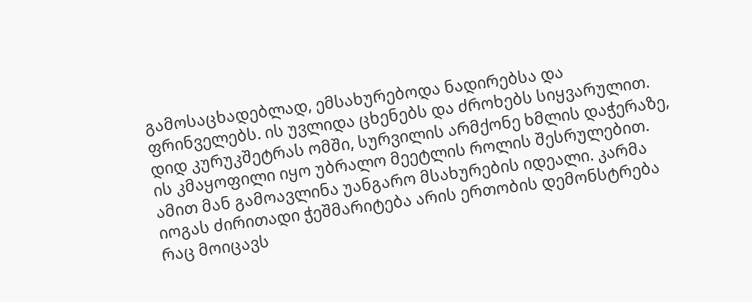გამოსაცხადებლად, ემსახურებოდა ნადირებსა და ფრინველებს. ის უვლიდა ცხენებს და ძროხებს სიყვარულით. დიდ კურუკშეტრას ომში, სურვილის არმქონე ხმლის დაჭერაზე, ის კმაყოფილი იყო უბრალო მეეტლის როლის შესრულებით. ამით მან გამოავლინა უანგარო მსახურების იდეალი. კარმა იოგას ძირითადი ჭეშმარიტება არის ერთობის დემონსტრება რაც მოიცავს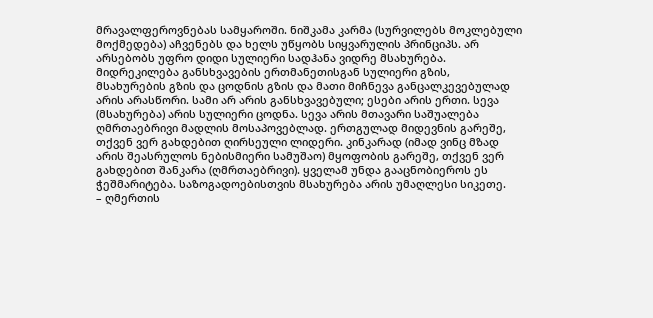მრავალფეროვნებას სამყაროში. ნიშკამა კარმა (სურვილებს მოკლებული მოქმედება) აჩვენებს და ხელს უწყობს სიყვარულის პრინციპს. არ არსებობს უფრო დიდი სულიერი სადჰანა ვიდრე მსახურება. მიდრეკილება განსხვავების ერთმანეთისგან სულიერი გზის, მსახურების გზის და ცოდნის გზის და მათი მიჩნევა განცალკევებულად არის არასწორი. სამი არ არის განსხვავებული; ესები არის ერთი. სევა (მსახურება) არის სულიერი ცოდნა. სევა არის მთავარი საშუალება ღმრთაებრივი მადლის მოსაპოვებლად. ერთგულად მიდევნის გარეშე, თქვენ ვერ გახდებით ღირსეული ლიდერი. კინკარად (იმად ვინც მზად არის შეასრულოს ნებისმიერი სამუშაო) მყოფობის გარეშე, თქვენ ვერ გახდებით შანკარა (ღმრთაებრივი). ყველამ უნდა გააცნობიეროს ეს ჭეშმარიტება. საზოგადოებისთვის მსახურება არის უმაღლესი სიკეთე.
– ღმერთის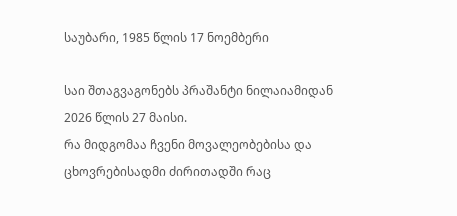საუბარი, 1985 წლის 17 ნოემბერი

საი შთაგვაგონებს პრაშანტი ნილაიამიდან
2026 წლის 27 მაისი.
რა მიდგომაა ჩვენი მოვალეობებისა და ცხოვრებისადმი ძირითადში რაც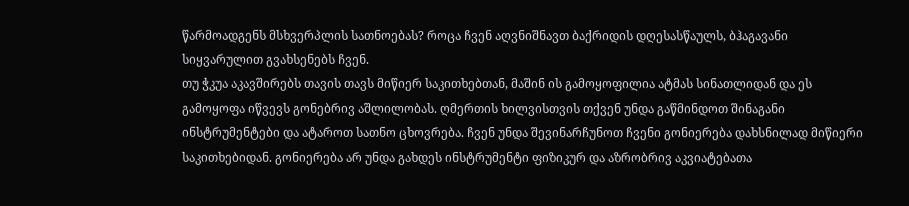წარმოადგენს მსხვერპლის სათნოებას? როცა ჩვენ აღვნიშნავთ ბაქრიდის დღესასწაულს, ბჰაგავანი სიყვარულით გვახსენებს ჩვენ.
თუ ჭკუა აკავშირებს თავის თავს მიწიერ საკითხებთან, მაშინ ის გამოყოფილია ატმას სინათლიდან და ეს გამოყოფა იწვევს გონებრივ აშლილობას. ღმერთის ხილვისთვის თქვენ უნდა გაწმინდოთ შინაგანი ინსტრუმენტები და ატაროთ სათნო ცხოვრება. ჩვენ უნდა შევინარჩუნოთ ჩვენი გონიერება დახსნილად მიწიერი საკითხებიდან. გონიერება არ უნდა გახდეს ინსტრუმენტი ფიზიკურ და აზრობრივ აკვიატებათა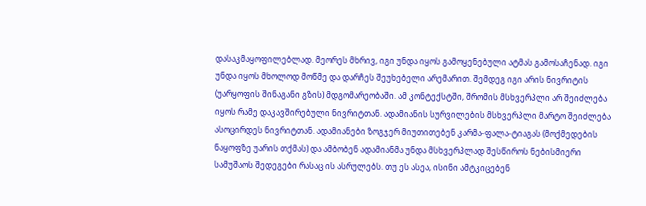დასაკმაყოფილებლად. მეორეს მხრივ, იგი უნდა იყოს გამოყენებული ატმას გამოსაჩენად. იგი უნდა იყოს მხოლოდ მოწმე და დარჩეს შეუხებელი არემარით. შემდეგ იგი არის ნივრიტის (უარყოფის შინაგანი გზის) მდგომარეობაში. ამ კონტექსტში, შრომის მსხვერპლი არ შეიძლება იყოს რამე დაკავშირებული ნივრიტთან. ადამიანის სურვილების მსხვერპლი მარტო შეიძლება ასოცირდეს ნივრიტთან. ადამიანები ზოგჯერ მიუთითებენ კარმა-ფალა-ტიაგას (მოქმედების ნაყოფზე უარის თქმას) და ამბობენ ადამიანმა უნდა მსხვერპლად შესწიროს ნებისმიერი სამუშაოს შედეგები რასაც ის ასრულებს. თუ ეს ასეა, ისინი ამტკიცებენ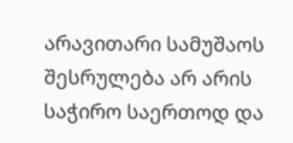არავითარი სამუშაოს შესრულება არ არის საჭირო საერთოდ და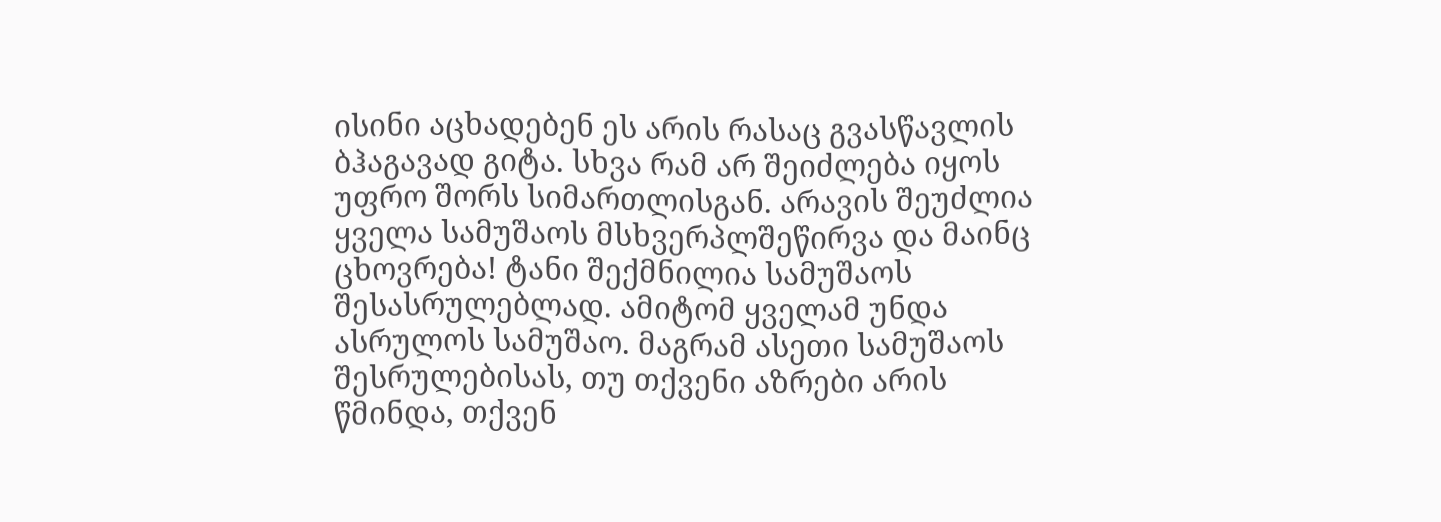ისინი აცხადებენ ეს არის რასაც გვასწავლის ბჰაგავად გიტა. სხვა რამ არ შეიძლება იყოს უფრო შორს სიმართლისგან. არავის შეუძლია ყველა სამუშაოს მსხვერპლშეწირვა და მაინც ცხოვრება! ტანი შექმნილია სამუშაოს შესასრულებლად. ამიტომ ყველამ უნდა ასრულოს სამუშაო. მაგრამ ასეთი სამუშაოს შესრულებისას, თუ თქვენი აზრები არის წმინდა, თქვენ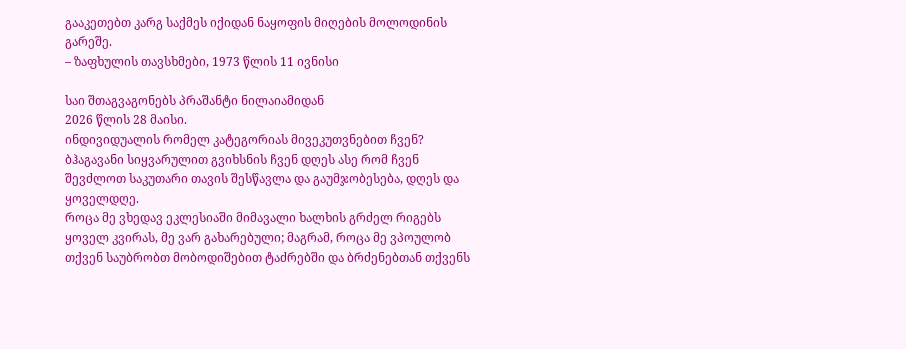გააკეთებთ კარგ საქმეს იქიდან ნაყოფის მიღების მოლოდინის გარეშე.
– ზაფხულის თავსხმები, 1973 წლის 11 ივნისი

საი შთაგვაგონებს პრაშანტი ნილაიამიდან
2026 წლის 28 მაისი.
ინდივიდუალის რომელ კატეგორიას მივეკუთვნებით ჩვენ? ბჰაგავანი სიყვარულით გვიხსნის ჩვენ დღეს ასე რომ ჩვენ შევძლოთ საკუთარი თავის შესწავლა და გაუმჯობესება, დღეს და ყოველდღე.
როცა მე ვხედავ ეკლესიაში მიმავალი ხალხის გრძელ რიგებს ყოველ კვირას, მე ვარ გახარებული; მაგრამ, როცა მე ვპოულობ თქვენ საუბრობთ მობოდიშებით ტაძრებში და ბრძენებთან თქვენს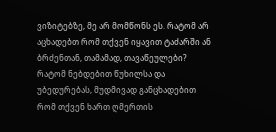ვიზიტებზე, მე არ მომწონს ეს. რატომ არ აცხადებთ რომ თქვენ იყავით ტაძარში ან ბრძენთან, თამამად, თავაწეულები? რატომ ნებდებით წუხილსა და უბედურებას, მუდმივად განცხადებით რომ თქვენ ხართ ღმერთის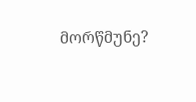მორწმუნე?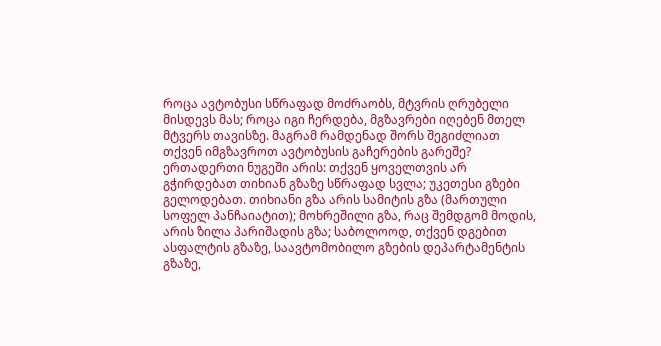როცა ავტობუსი სწრაფად მოძრაობს, მტვრის ღრუბელი მისდევს მას; როცა იგი ჩერდება, მგზავრები იღებენ მთელ მტვერს თავისზე. მაგრამ რამდენად შორს შეგიძლიათ თქვენ იმგზავროთ ავტობუსის გაჩერების გარეშე? ერთადერთი ნუგეში არის: თქვენ ყოველთვის არ გჭირდებათ თიხიან გზაზე სწრაფად სვლა; უკეთესი გზები გელოდებათ. თიხიანი გზა არის სამიტის გზა (მართული სოფელ პანჩაიატით); მოხრეშილი გზა, რაც შემდგომ მოდის, არის ზილა პარიშადის გზა; საბოლოოდ, თქვენ დგებით ასფალტის გზაზე, საავტომობილო გზების დეპარტამენტის გზაზე,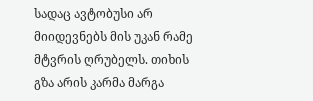სადაც ავტობუსი არ მიიდევნებს მის უკან რამე მტვრის ღრუბელს. თიხის გზა არის კარმა მარგა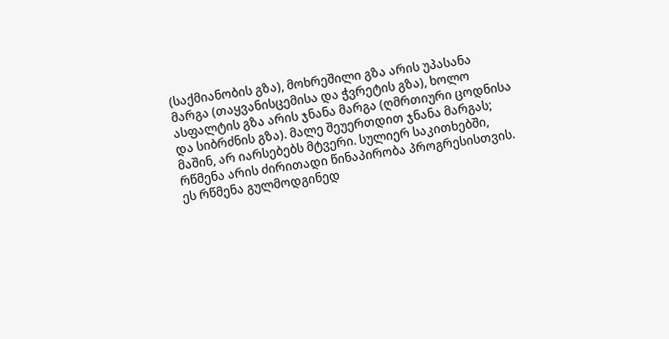(საქმიანობის გზა), მოხრეშილი გზა არის უპასანა მარგა (თაყვანისცემისა და ჭვრეტის გზა), ხოლო ასფალტის გზა არის ჯნანა მარგა (ღმრთიური ცოდნისა და სიბრძნის გზა). მალე შეუერთდით ჯნანა მარგას; მაშინ, არ იარსებებს მტვერი. სულიერ საკითხებში, რწმენა არის ძირითადი წინაპირობა პროგრესისთვის. ეს რწმენა გულმოდგინედ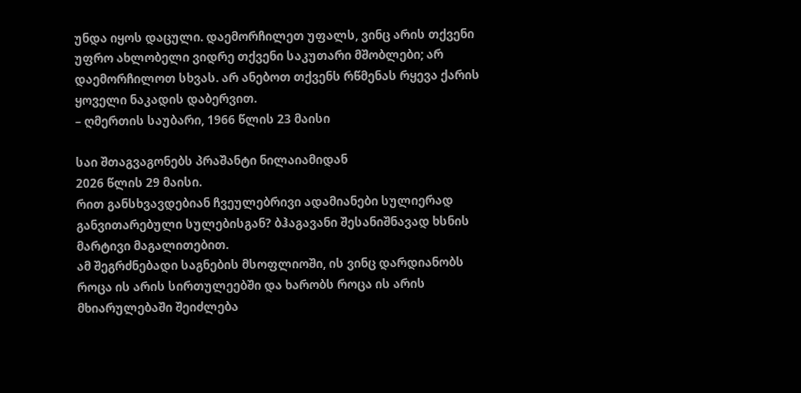უნდა იყოს დაცული. დაემორჩილეთ უფალს, ვინც არის თქვენი უფრო ახლობელი ვიდრე თქვენი საკუთარი მშობლები; არ დაემორჩილოთ სხვას. არ ანებოთ თქვენს რწმენას რყევა ქარის ყოველი ნაკადის დაბერვით.
– ღმერთის საუბარი, 1966 წლის 23 მაისი

საი შთაგვაგონებს პრაშანტი ნილაიამიდან
2026 წლის 29 მაისი.
რით განსხვავდებიან ჩვეულებრივი ადამიანები სულიერად განვითარებული სულებისგან? ბჰაგავანი შესანიშნავად ხსნის მარტივი მაგალითებით.
ამ შეგრძნებადი საგნების მსოფლიოში, ის ვინც დარდიანობს როცა ის არის სირთულეებში და ხარობს როცა ის არის მხიარულებაში შეიძლება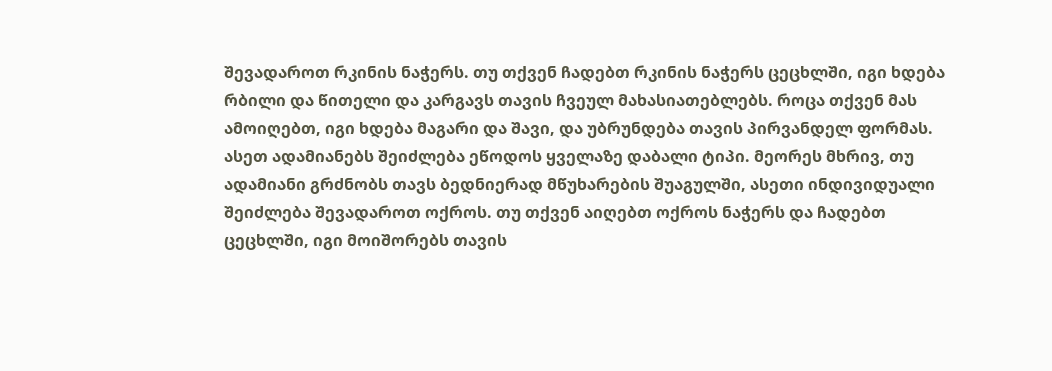შევადაროთ რკინის ნაჭერს. თუ თქვენ ჩადებთ რკინის ნაჭერს ცეცხლში, იგი ხდება რბილი და წითელი და კარგავს თავის ჩვეულ მახასიათებლებს. როცა თქვენ მას ამოიღებთ, იგი ხდება მაგარი და შავი, და უბრუნდება თავის პირვანდელ ფორმას. ასეთ ადამიანებს შეიძლება ეწოდოს ყველაზე დაბალი ტიპი. მეორეს მხრივ, თუ ადამიანი გრძნობს თავს ბედნიერად მწუხარების შუაგულში, ასეთი ინდივიდუალი შეიძლება შევადაროთ ოქროს. თუ თქვენ აიღებთ ოქროს ნაჭერს და ჩადებთ ცეცხლში, იგი მოიშორებს თავის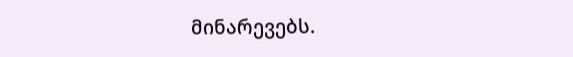მინარევებს.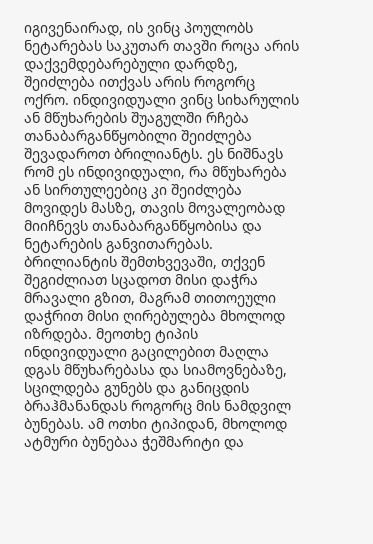იგივენაირად, ის ვინც პოულობს ნეტარებას საკუთარ თავში როცა არის დაქვემდებარებული დარდზე, შეიძლება ითქვას არის როგორც ოქრო. ინდივიდუალი ვინც სიხარულის ან მწუხარების შუაგულში რჩება თანაბარგანწყობილი შეიძლება შევადაროთ ბრილიანტს. ეს ნიშნავს რომ ეს ინდივიდუალი, რა მწუხარება ან სირთულეებიც კი შეიძლება მოვიდეს მასზე, თავის მოვალეობად მიიჩნევს თანაბარგანწყობისა და ნეტარების განვითარებას. ბრილიანტის შემთხვევაში, თქვენ შეგიძლიათ სცადოთ მისი დაჭრა მრავალი გზით, მაგრამ თითოეული დაჭრით მისი ღირებულება მხოლოდ იზრდება. მეოთხე ტიპის ინდივიდუალი გაცილებით მაღლა დგას მწუხარებასა და სიამოვნებაზე, სცილდება გუნებს და განიცდის ბრაჰმანანდას როგორც მის ნამდვილ ბუნებას. ამ ოთხი ტიპიდან, მხოლოდ ატმური ბუნებაა ჭეშმარიტი და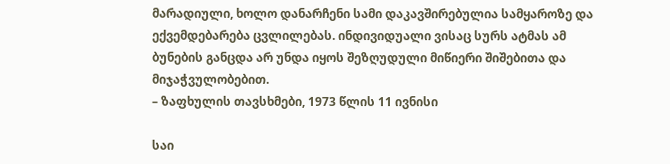მარადიული, ხოლო დანარჩენი სამი დაკავშირებულია სამყაროზე და ექვემდებარება ცვლილებას. ინდივიდუალი ვისაც სურს ატმას ამ ბუნების განცდა არ უნდა იყოს შეზღუდული მიწიერი შიშებითა და მიჯაჭვულობებით.
– ზაფხულის თავსხმები, 1973 წლის 11 ივნისი

საი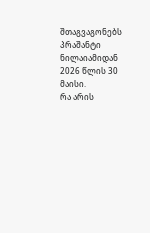შთაგვაგონებს პრაშანტი ნილაიამიდან
2026 წლის 30 მაისი.
რა არის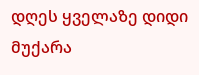დღეს ყველაზე დიდი მუქარა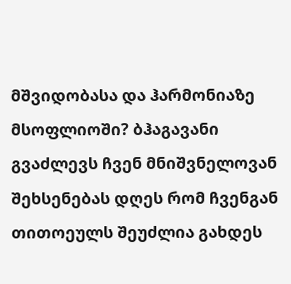მშვიდობასა და ჰარმონიაზე მსოფლიოში? ბჰაგავანი გვაძლევს ჩვენ მნიშვნელოვან შეხსენებას დღეს რომ ჩვენგან თითოეულს შეუძლია გახდეს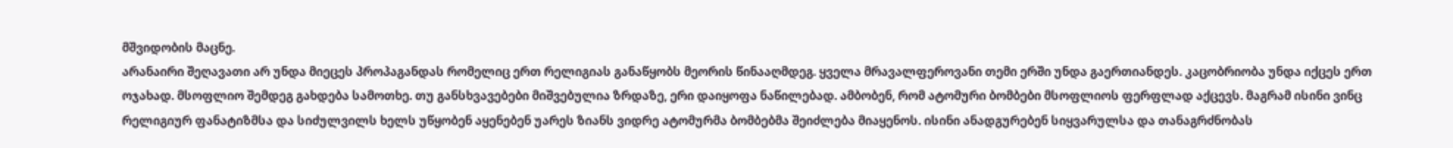მშვიდობის მაცნე.
არანაირი შეღავათი არ უნდა მიეცეს პროპაგანდას რომელიც ერთ რელიგიას განაწყობს მეორის წინააღმდეგ. ყველა მრავალფეროვანი თემი ერში უნდა გაერთიანდეს. კაცობრიობა უნდა იქცეს ერთ ოჯახად. მსოფლიო შემდეგ გახდება სამოთხე. თუ განსხვავებები მიშვებულია ზრდაზე, ერი დაიყოფა ნაწილებად. ამბობენ, რომ ატომური ბომბები მსოფლიოს ფერფლად აქცევს. მაგრამ ისინი ვინც რელიგიურ ფანატიზმსა და სიძულვილს ხელს უწყობენ აყენებენ უარეს ზიანს ვიდრე ატომურმა ბომბებმა შეიძლება მიაყენოს. ისინი ანადგურებენ სიყვარულსა და თანაგრძნობას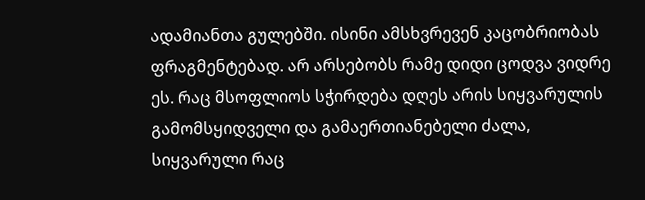ადამიანთა გულებში. ისინი ამსხვრევენ კაცობრიობას ფრაგმენტებად. არ არსებობს რამე დიდი ცოდვა ვიდრე ეს. რაც მსოფლიოს სჭირდება დღეს არის სიყვარულის გამომსყიდველი და გამაერთიანებელი ძალა, სიყვარული რაც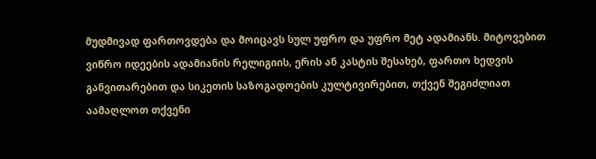მუდმივად ფართოვდება და მოიცავს სულ უფრო და უფრო მეტ ადამიანს. მიტოვებით ვიწრო იდეების ადამიანის რელიგიის, ერის ან კასტის შესახებ, ფართო ხედვის განვითარებით და სიკეთის საზოგადოების კულტივირებით, თქვენ შეგიძლიათ აამაღლოთ თქვენი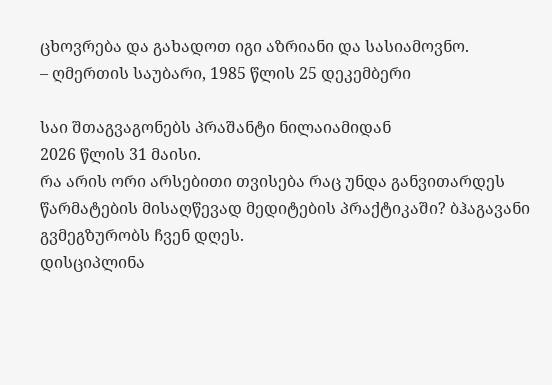ცხოვრება და გახადოთ იგი აზრიანი და სასიამოვნო.
– ღმერთის საუბარი, 1985 წლის 25 დეკემბერი

საი შთაგვაგონებს პრაშანტი ნილაიამიდან
2026 წლის 31 მაისი.
რა არის ორი არსებითი თვისება რაც უნდა განვითარდეს წარმატების მისაღწევად მედიტების პრაქტიკაში? ბჰაგავანი გვმეგზურობს ჩვენ დღეს.
დისციპლინა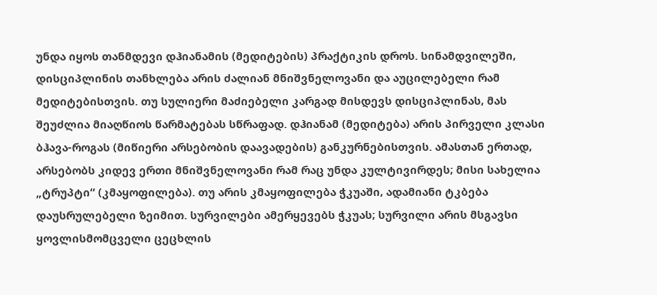უნდა იყოს თანმდევი დჰიანამის (მედიტების) პრაქტიკის დროს. სინამდვილეში, დისციპლინის თანხლება არის ძალიან მნიშვნელოვანი და აუცილებელი რამ მედიტებისთვის. თუ სულიერი მაძიებელი კარგად მისდევს დისციპლინას, მას შეუძლია მიაღწიოს წარმატებას სწრაფად. დჰიანამ (მედიტება) არის პირველი კლასი ბჰავა-როგას (მიწიერი არსებობის დაავადების) განკურნებისთვის. ამასთან ერთად, არსებობს კიდევ ერთი მნიშვნელოვანი რამ რაც უნდა კულტივირდეს; მისი სახელია „ტრუპტი“ (კმაყოფილება). თუ არის კმაყოფილება ჭკუაში, ადამიანი ტკბება დაუსრულებელი ზეიმით. სურვილები ამერყევებს ჭკუას; სურვილი არის მსგავსი ყოვლისმომცველი ცეცხლის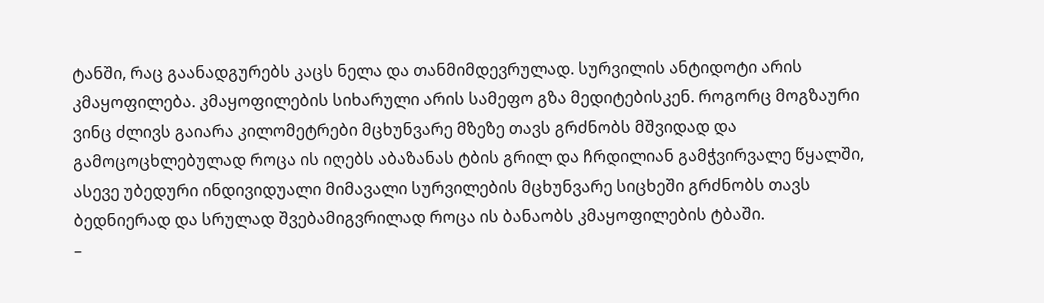ტანში, რაც გაანადგურებს კაცს ნელა და თანმიმდევრულად. სურვილის ანტიდოტი არის კმაყოფილება. კმაყოფილების სიხარული არის სამეფო გზა მედიტებისკენ. როგორც მოგზაური ვინც ძლივს გაიარა კილომეტრები მცხუნვარე მზეზე თავს გრძნობს მშვიდად და გამოცოცხლებულად როცა ის იღებს აბაზანას ტბის გრილ და ჩრდილიან გამჭვირვალე წყალში, ასევე უბედური ინდივიდუალი მიმავალი სურვილების მცხუნვარე სიცხეში გრძნობს თავს ბედნიერად და სრულად შვებამიგვრილად როცა ის ბანაობს კმაყოფილების ტბაში.
–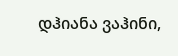დჰიანა ვაჰინი,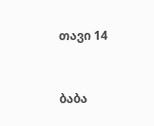თავი 14


ბაბა